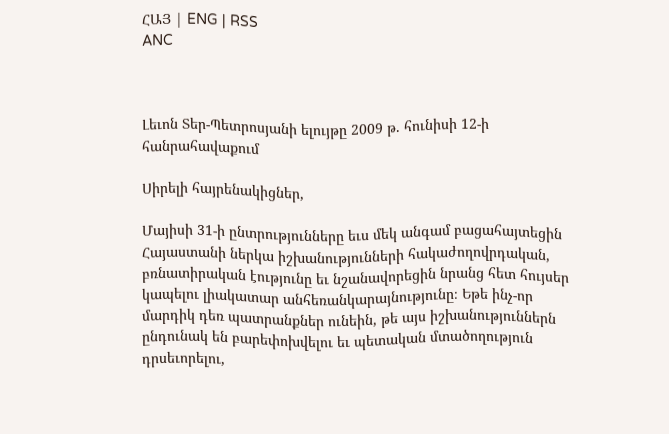ՀԱՅ | ENG | RSS
ANC



Լեւոն Տեր-Պետրոսյանի ելույթը 2009 թ. հունիսի 12-ի հանրահավաքում

Սիրելի հայրենակիցներ,

Մայիսի 31-ի ընտրությունները եւս մեկ անգամ բացահայտեցին Հայաստանի ներկա իշխանությունների հակաժողովրդական, բռնատիրական էությունը եւ նշանավորեցին նրանց հետ հույսեր կապելու լիակատար անհեռանկարայնությունը։ Եթե ինչ-որ մարդիկ դեռ պատրանքներ ունեին, թե այս իշխանություններն ընդունակ են բարեփոխվելու եւ պետական մտածողություն դրսեւորելու,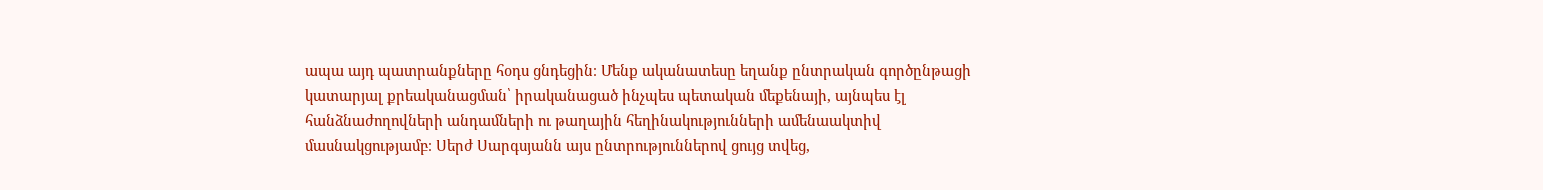ապա այդ պատրանքները հօդս ցնդեցին։ Մենք ականատեսը եղանք ընտրական գործընթացի կատարյալ քրեականացման՝ իրականացած ինչպես պետական մեքենայի, այնպես էլ հանձնաժողովների անդամների ու թաղային հեղինակությունների ամենաակտիվ մասնակցությամբ։ Սերժ Սարգսյանն այս ընտրություններով ցույց տվեց,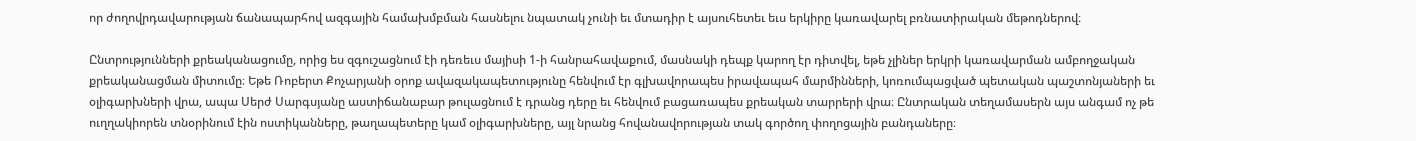որ ժողովրդավարության ճանապարհով ազգային համախմբման հասնելու նպատակ չունի եւ մտադիր է այսուհետեւ եւս երկիրը կառավարել բռնատիրական մեթոդներով։

Ընտրությունների քրեականացումը, որից ես զգուշացնում էի դեռեւս մայիսի 1-ի հանրահավաքում, մասնակի դեպք կարող էր դիտվել, եթե չլիներ երկրի կառավարման ամբողջական քրեականացման միտումը։ Եթե Ռոբերտ Քոչարյանի օրոք ավազակապետությունը հենվում էր գլխավորապես իրավապահ մարմինների, կոռումպացված պետական պաշտոնյաների եւ օլիգարխների վրա, ապա Սերժ Սարգսյանը աստիճանաբար թուլացնում է դրանց դերը եւ հենվում բացառապես քրեական տարրերի վրա։ Ընտրական տեղամասերն այս անգամ ոչ թե ուղղակիորեն տնօրինում էին ոստիկանները, թաղապետերը կամ օլիգարխները, այլ նրանց հովանավորության տակ գործող փողոցային բանդաները։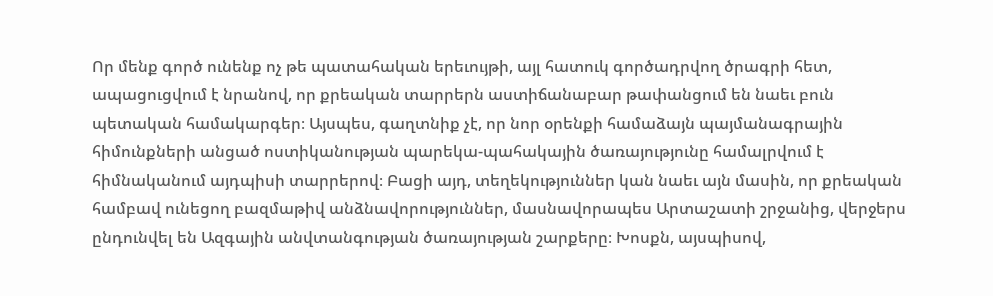Որ մենք գործ ունենք ոչ թե պատահական երեւույթի, այլ հատուկ գործադրվող ծրագրի հետ, ապացուցվում է նրանով, որ քրեական տարրերն աստիճանաբար թափանցում են նաեւ բուն պետական համակարգեր։ Այսպես, գաղտնիք չէ, որ նոր օրենքի համաձայն պայմանագրային հիմունքների անցած ոստիկանության պարեկա-պահակային ծառայությունը համալրվում է հիմնականում այդպիսի տարրերով։ Բացի այդ, տեղեկություններ կան նաեւ այն մասին, որ քրեական համբավ ունեցող բազմաթիվ անձնավորություններ, մասնավորապես Արտաշատի շրջանից, վերջերս ընդունվել են Ազգային անվտանգության ծառայության շարքերը։ Խոսքն, այսպիսով,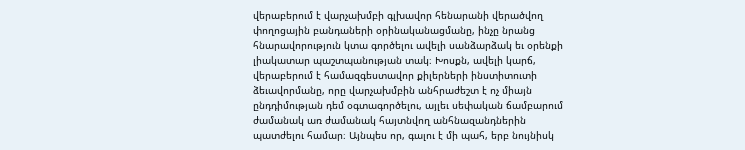վերաբերում է վարչախմբի գլխավոր հենարանի վերածվող փողոցային բանդաների օրինականացմանը, ինչը նրանց հնարավորություն կտա գործելու ավելի սանձարձակ եւ օրենքի լիակատար պաշտպանության տակ։ Խոսքն, ավելի կարճ, վերաբերում է համազգեստավոր քիլերների ինստիտուտի ձեւավորմանը, որը վարչախմբին անհրաժեշտ է ոչ միայն ընդդիմության դեմ օգտագործելու, այլեւ սեփական ճամբարում ժամանակ առ ժամանակ հայտնվող անհնազանդներին պատժելու համար։ Այնպես որ, գալու է մի պահ, երբ նույնիսկ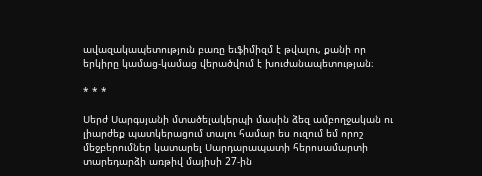ավազակապետություն բառը եւֆիմիզմ է թվալու, քանի որ երկիրը կամաց-կամաց վերածվում է խուժանապետության։

* * *

Սերժ Սարգսյանի մտածելակերպի մասին ձեզ ամբողջական ու լիարժեք պատկերացում տալու համար ես ուզում եմ որոշ մեջբերումներ կատարել Սարդարապատի հերոսամարտի տարեդարձի առթիվ մայիսի 27-ին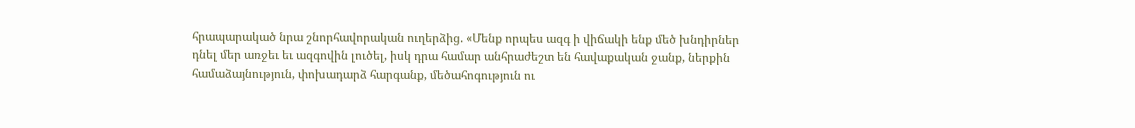հրապարակած նրա շնորհավորական ուղերձից. «Մենք որպես ազգ ի վիճակի ենք մեծ խնդիրներ դնել մեր առջեւ եւ ազգովին լուծել, իսկ դրա համար անհրաժեշտ են հավաքական ջանք, ներքին համաձայնություն, փոխադարձ հարգանք, մեծահոգություն ու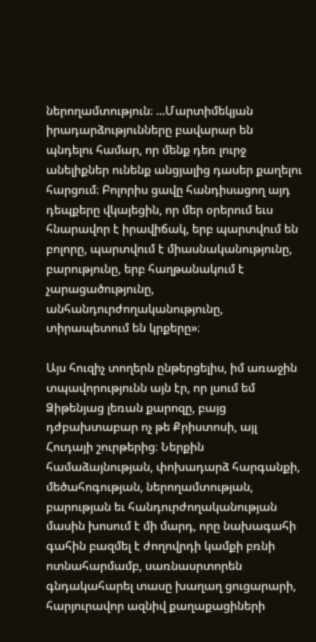ներողամտություն։ ...Մարտիմեկյան իրադարձությունները բավարար են պնդելու համար, որ մենք դեռ լուրջ անելիքներ ունենք անցյալից դասեր քաղելու հարցում։ Բոլորիս ցավը հանդիսացող այդ դեպքերը վկայեցին, որ մեր օրերում եւս հնարավոր է իրավիճակ, երբ պարտվում են բոլորը, պարտվում է միասնականությունը, բարությունը, երբ հաղթանակում է չարացածությունը, անհանդուրժողականությունը, տիրապետում են կրքերը»։

Այս հուզիչ տողերն ընթերցելիս, իմ առաջին տպավորությունն այն էր, որ լսում եմ Ձիթենյաց լեռան քարոզը, բայց դժբախտաբար ոչ թե Քրիստոսի, այլ Հուդայի շուրթերից։ Ներքին համաձայնության, փոխադարձ հարգանքի, մեծահոգության, ներողամտության, բարության եւ հանդուրժողականության մասին խոսում է մի մարդ, որը նախագահի գահին բազմել է ժողովրդի կամքի բռնի ոտնահարմամբ, սառնասրտորեն գնդակահարել տասը խաղաղ ցուցարարի, հարյուրավոր ազնիվ քաղաքացիների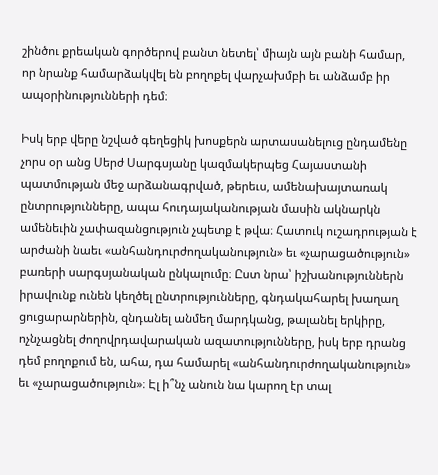շինծու քրեական գործերով բանտ նետել՝ միայն այն բանի համար, որ նրանք համարձակվել են բողոքել վարչախմբի եւ անձամբ իր ապօրինությունների դեմ։

Իսկ երբ վերը նշված գեղեցիկ խոսքերն արտասանելուց ընդամենը չորս օր անց Սերժ Սարգսյանը կազմակերպեց Հայաստանի պատմության մեջ արձանագրված, թերեւս, ամենախայտառակ ընտրությունները, ապա հուդայականության մասին ակնարկն ամենեւին չափազանցություն չպետք է թվա։ Հատուկ ուշադրության է արժանի նաեւ «անհանդուրժողականություն» եւ «չարացածություն» բառերի սարգսյանական ընկալումը։ Ըստ նրա՝ իշխանություններն իրավունք ունեն կեղծել ընտրությունները, գնդակահարել խաղաղ ցուցարարներին, զնդանել անմեղ մարդկանց, թալանել երկիրը, ոչնչացնել ժողովրդավարական ազատությունները, իսկ երբ դրանց դեմ բողոքում են, ահա, դա համարել «անհանդուրժողականություն» եւ «չարացածություն»։ Էլ ի՞նչ անուն նա կարող էր տալ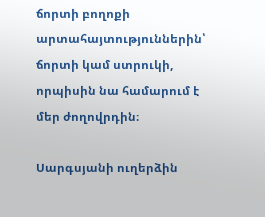ճորտի բողոքի արտահայտություններին՝ ճորտի կամ ստրուկի, որպիսին նա համարում է մեր ժողովրդին։

Սարգսյանի ուղերձին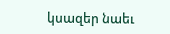կսազեր նաեւ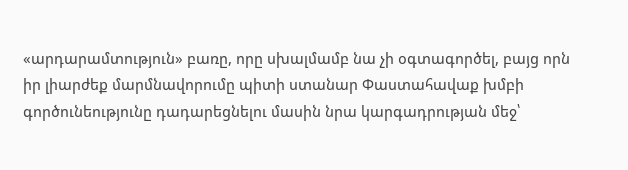«արդարամտություն» բառը, որը սխալմամբ նա չի օգտագործել, բայց որն իր լիարժեք մարմնավորումը պիտի ստանար Փաստահավաք խմբի գործունեությունը դադարեցնելու մասին նրա կարգադրության մեջ՝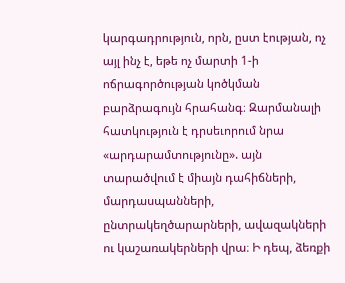կարգադրություն, որն, ըստ էության, ոչ այլ ինչ է, եթե ոչ մարտի 1-ի ոճրագործության կոծկման բարձրագույն հրահանգ։ Զարմանալի հատկություն է դրսեւորում նրա «արդարամտությունը». այն տարածվում է միայն դահիճների, մարդասպանների, ընտրակեղծարարների, ավազակների ու կաշառակերների վրա։ Ի դեպ, ձեռքի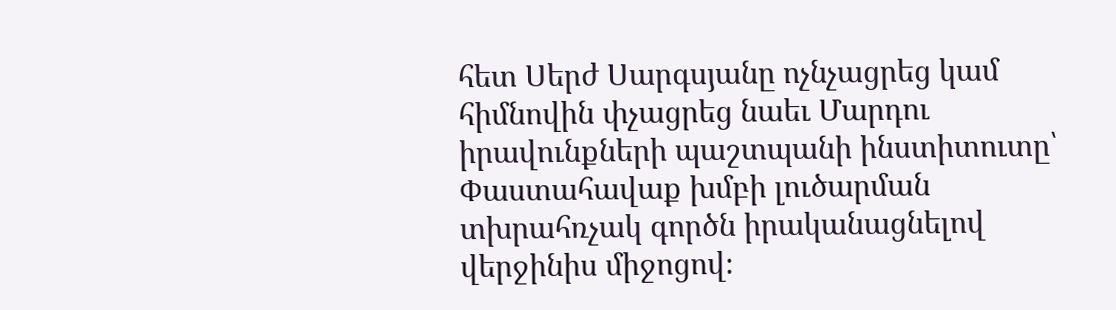հետ Սերժ Սարգսյանը ոչնչացրեց կամ հիմնովին փչացրեց նաեւ Մարդու իրավունքների պաշտպանի ինստիտուտը՝ Փաստահավաք խմբի լուծարման տխրահռչակ գործն իրականացնելով վերջինիս միջոցով։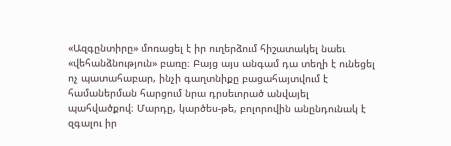«Ազգընտիրը» մոռացել է իր ուղերձում հիշատակել նաեւ «վեհանձնություն» բառը։ Բայց այս անգամ դա տեղի է ունեցել ոչ պատահաբար, ինչի գաղտնիքը բացահայտվում է համաներման հարցում նրա դրսեւորած անվայել պահվածքով։ Մարդը, կարծես-թե, բոլորովին անընդունակ է զգալու իր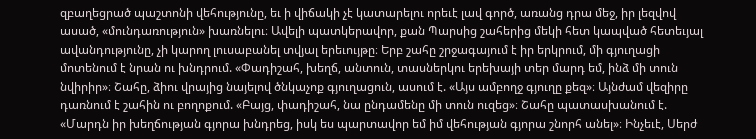զբաղեցրած պաշտոնի վեհությունը, եւ ի վիճակի չէ կատարելու որեւէ լավ գործ, առանց դրա մեջ, իր լեզվով ասած, «մունդառություն» խառնելու։ Ավելի պատկերավոր, քան Պարսից շահերից մեկի հետ կապված հետեւյալ ավանդությունը, չի կարող լուսաբանել տվյալ երեւույթը։ Երբ շահը շրջագայում է իր երկրում, մի գյուղացի մոտենում է նրան ու խնդրում. «Փադիշահ, խեղճ, անտուն, տասներկու երեխայի տեր մարդ եմ, ինձ մի տուն նվիրիր»։ Շահը, ձիու վրայից նայելով ծնկաչոք գյուղացուն, ասում է. «Այս ամբողջ գյուղը քեզ»։ Այնժամ վեզիրը դառնում է շահին ու բողոքում. «Բայց, փադիշահ, նա ընդամենը մի տուն ուզեց»։ Շահը պատասխանում է. «Մարդն իր խեղճության գյորա խնդրեց, իսկ ես պարտավոր եմ իմ վեհության գյորա շնորհ անել»։ Ինչեւէ, Սերժ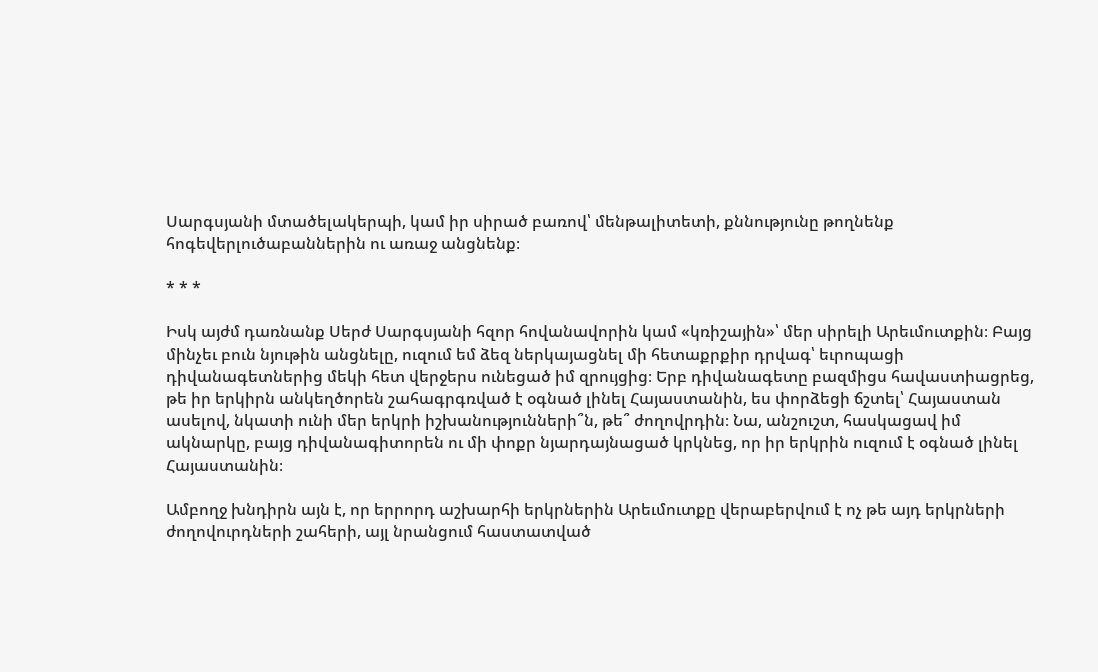Սարգսյանի մտածելակերպի, կամ իր սիրած բառով՝ մենթալիտետի, քննությունը թողնենք հոգեվերլուծաբաններին ու առաջ անցնենք։

* * *

Իսկ այժմ դառնանք Սերժ Սարգսյանի հզոր հովանավորին կամ «կռիշային»՝ մեր սիրելի Արեւմուտքին։ Բայց մինչեւ բուն նյութին անցնելը, ուզում եմ ձեզ ներկայացնել մի հետաքրքիր դրվագ՝ եւրոպացի դիվանագետներից մեկի հետ վերջերս ունեցած իմ զրույցից։ Երբ դիվանագետը բազմիցս հավաստիացրեց, թե իր երկիրն անկեղծորեն շահագրգռված է օգնած լինել Հայաստանին, ես փորձեցի ճշտել՝ Հայաստան ասելով, նկատի ունի մեր երկրի իշխանությունների՞ն, թե՞ ժողովրդին։ Նա, անշուշտ, հասկացավ իմ ակնարկը, բայց դիվանագիտորեն ու մի փոքր նյարդայնացած կրկնեց, որ իր երկրին ուզում է օգնած լինել Հայաստանին։

Ամբողջ խնդիրն այն է, որ երրորդ աշխարհի երկրներին Արեւմուտքը վերաբերվում է ոչ թե այդ երկրների ժողովուրդների շահերի, այլ նրանցում հաստատված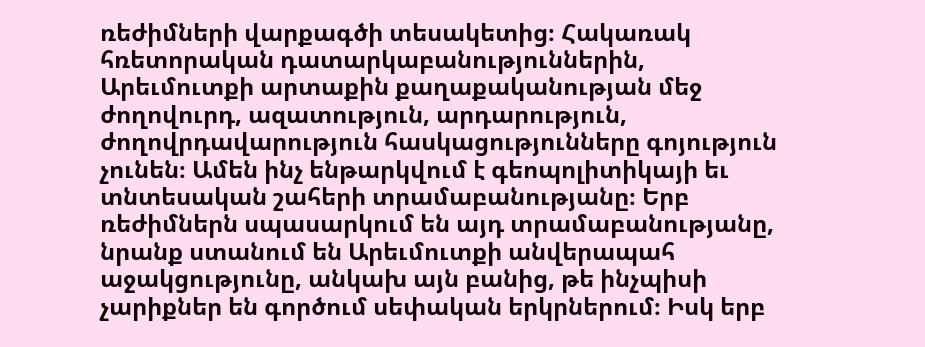ռեժիմների վարքագծի տեսակետից։ Հակառակ հռետորական դատարկաբանություններին, Արեւմուտքի արտաքին քաղաքականության մեջ ժողովուրդ, ազատություն, արդարություն, ժողովրդավարություն հասկացությունները գոյություն չունեն։ Ամեն ինչ ենթարկվում է գեոպոլիտիկայի եւ տնտեսական շահերի տրամաբանությանը։ Երբ ռեժիմներն սպասարկում են այդ տրամաբանությանը, նրանք ստանում են Արեւմուտքի անվերապահ աջակցությունը, անկախ այն բանից, թե ինչպիսի չարիքներ են գործում սեփական երկրներում։ Իսկ երբ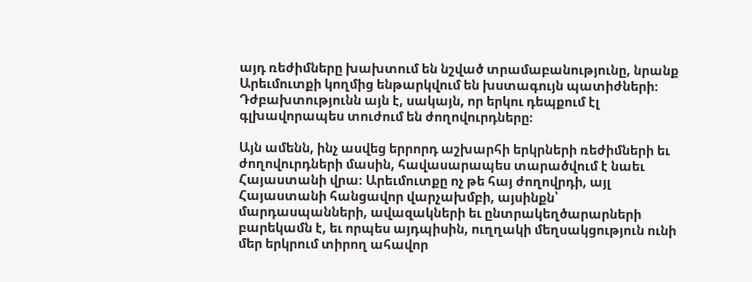այդ ռեժիմները խախտում են նշված տրամաբանությունը, նրանք Արեւմուտքի կողմից ենթարկվում են խստագույն պատիժների։ Դժբախտությունն այն է, սակայն, որ երկու դեպքում էլ գլխավորապես տուժում են ժողովուրդները։

Այն ամենն, ինչ ասվեց երրորդ աշխարհի երկրների ռեժիմների եւ ժողովուրդների մասին, հավասարապես տարածվում է նաեւ Հայաստանի վրա։ Արեւմուտքը ոչ թե հայ ժողովրդի, այլ Հայաստանի հանցավոր վարչախմբի, այսինքն՝ մարդասպանների, ավազակների եւ ընտրակեղծարարների բարեկամն է, եւ որպես այդպիսին, ուղղակի մեղսակցություն ունի մեր երկրում տիրող ահավոր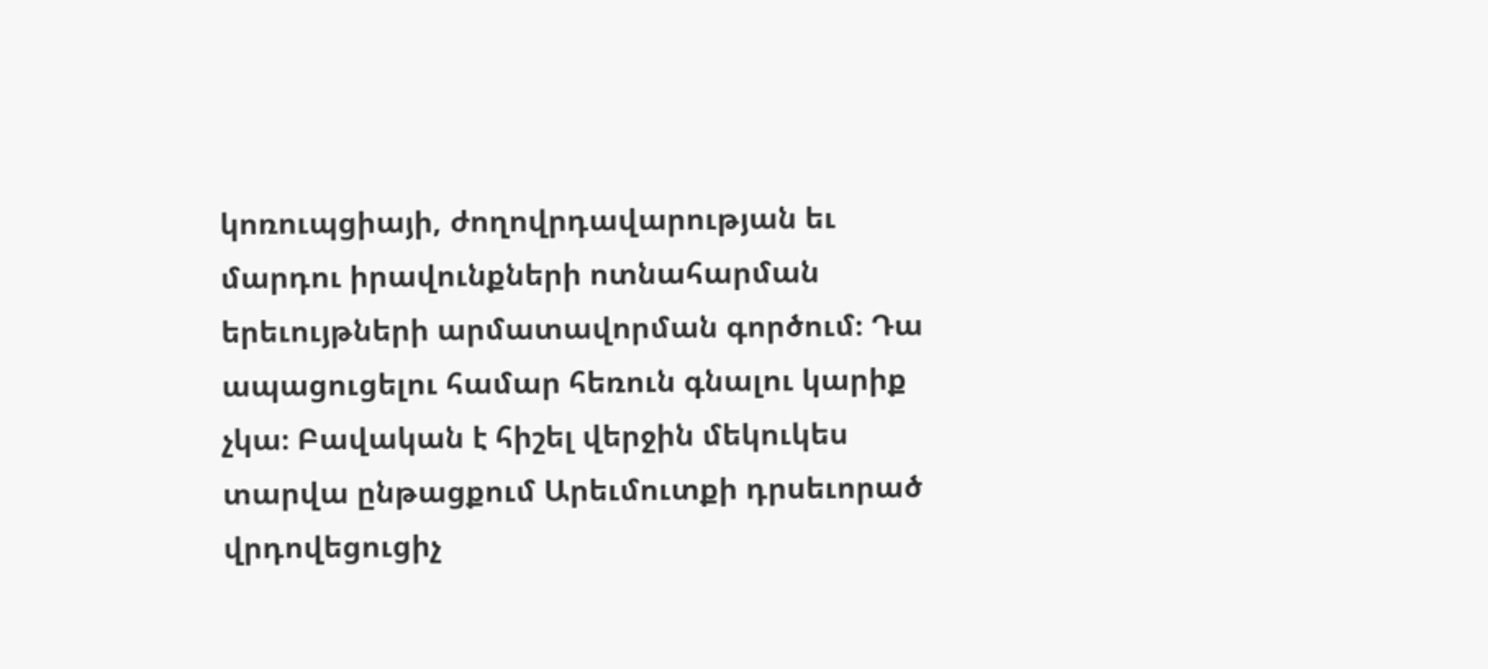կոռուպցիայի, ժողովրդավարության եւ մարդու իրավունքների ոտնահարման երեւույթների արմատավորման գործում։ Դա ապացուցելու համար հեռուն գնալու կարիք չկա։ Բավական է հիշել վերջին մեկուկես տարվա ընթացքում Արեւմուտքի դրսեւորած վրդովեցուցիչ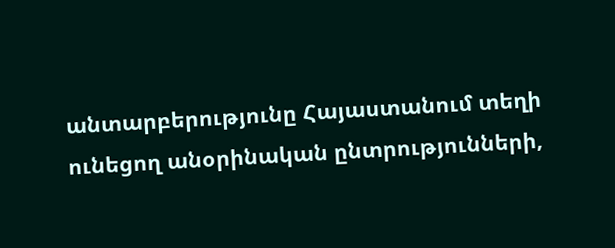անտարբերությունը Հայաստանում տեղի ունեցող անօրինական ընտրությունների,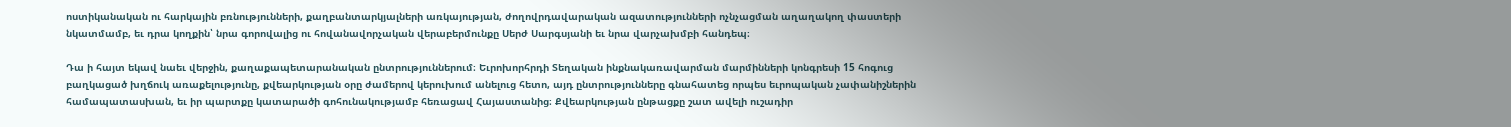ոստիկանական ու հարկային բռնությունների, քաղբանտարկյալների առկայության, ժողովրդավարական ազատությունների ոչնչացման աղաղակող փաստերի նկատմամբ, եւ դրա կողքին՝ նրա գորովալից ու հովանավորչական վերաբերմունքը Սերժ Սարգսյանի եւ նրա վարչախմբի հանդեպ։

Դա ի հայտ եկավ նաեւ վերջին, քաղաքապետարանական ընտրություններում։ Եւրոխորհրդի Տեղական ինքնակառավարման մարմինների կոնգրեսի 15 հոգուց բաղկացած խղճուկ առաքելությունը, քվեարկության օրը ժամերով կերուխում անելուց հետո, այդ ընտրությունները գնահատեց որպես եւրոպական չափանիշներին համապատասխան, եւ իր պարտքը կատարածի գոհունակությամբ հեռացավ Հայաստանից։ Քվեարկության ընթացքը շատ ավելի ուշադիր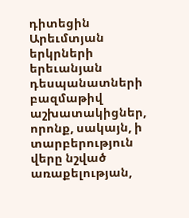դիտեցին Արեւմտյան երկրների երեւանյան դեսպանատների բազմաթիվ աշխատակիցներ, որոնք, սակայն, ի տարբերություն վերը նշված առաքելության,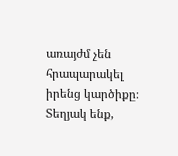առայժմ չեն հրապարակել իրենց կարծիքը։ Տեղյակ ենք,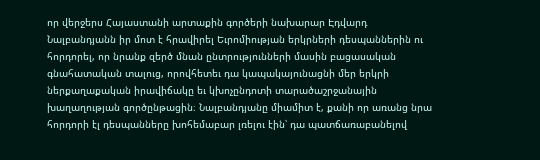որ վերջերս Հայաստանի արտաքին գործերի նախարար Էդվարդ Նալբանդյանն իր մոտ է հրավիրել Եւրոմիության երկրների դեսպաններին ու հորդորել, որ նրանք զերծ մնան ընտրությունների մասին բացասական գնահատական տալուց, որովհետեւ դա կապակայունացնի մեր երկրի ներքաղաքական իրավիճակը եւ կխոչընդոտի տարածաշրջանային խաղաղության գործընթացին։ Նալբանդյանը միամիտ է, քանի որ առանց նրա հորդորի էլ դեսպանները խոհեմաբար լռելու էին՝ դա պատճառաբանելով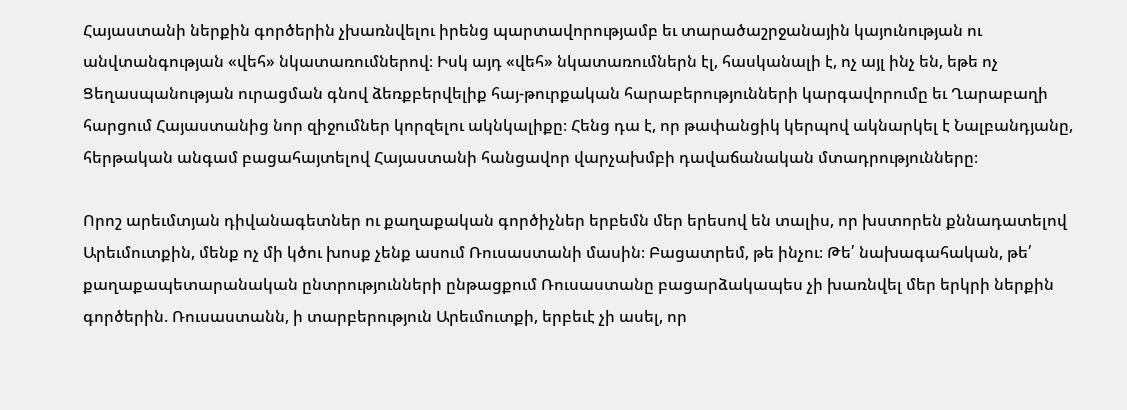Հայաստանի ներքին գործերին չխառնվելու իրենց պարտավորությամբ եւ տարածաշրջանային կայունության ու անվտանգության «վեհ» նկատառումներով։ Իսկ այդ «վեհ» նկատառումներն էլ, հասկանալի է, ոչ այլ ինչ են, եթե ոչ Ցեղասպանության ուրացման գնով ձեռքբերվելիք հայ-թուրքական հարաբերությունների կարգավորումը եւ Ղարաբաղի հարցում Հայաստանից նոր զիջումներ կորզելու ակնկալիքը։ Հենց դա է, որ թափանցիկ կերպով ակնարկել է Նալբանդյանը, հերթական անգամ բացահայտելով Հայաստանի հանցավոր վարչախմբի դավաճանական մտադրությունները։

Որոշ արեւմտյան դիվանագետներ ու քաղաքական գործիչներ երբեմն մեր երեսով են տալիս, որ խստորեն քննադատելով Արեւմուտքին, մենք ոչ մի կծու խոսք չենք ասում Ռուսաստանի մասին։ Բացատրեմ, թե ինչու։ Թե՛ նախագահական, թե՛ քաղաքապետարանական ընտրությունների ընթացքում Ռուսաստանը բացարձակապես չի խառնվել մեր երկրի ներքին գործերին. Ռուսաստանն, ի տարբերություն Արեւմուտքի, երբեւէ չի ասել, որ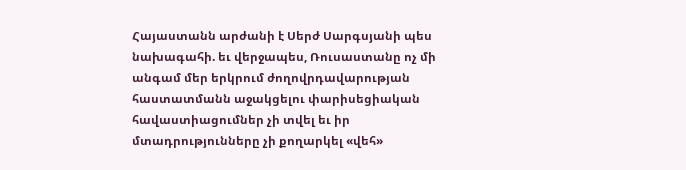Հայաստանն արժանի է Սերժ Սարգսյանի պես նախագահի. եւ վերջապես, Ռուսաստանը ոչ մի անգամ մեր երկրում ժողովրդավարության հաստատմանն աջակցելու փարիսեցիական հավաստիացումներ չի տվել եւ իր մտադրությունները չի քողարկել «վեհ»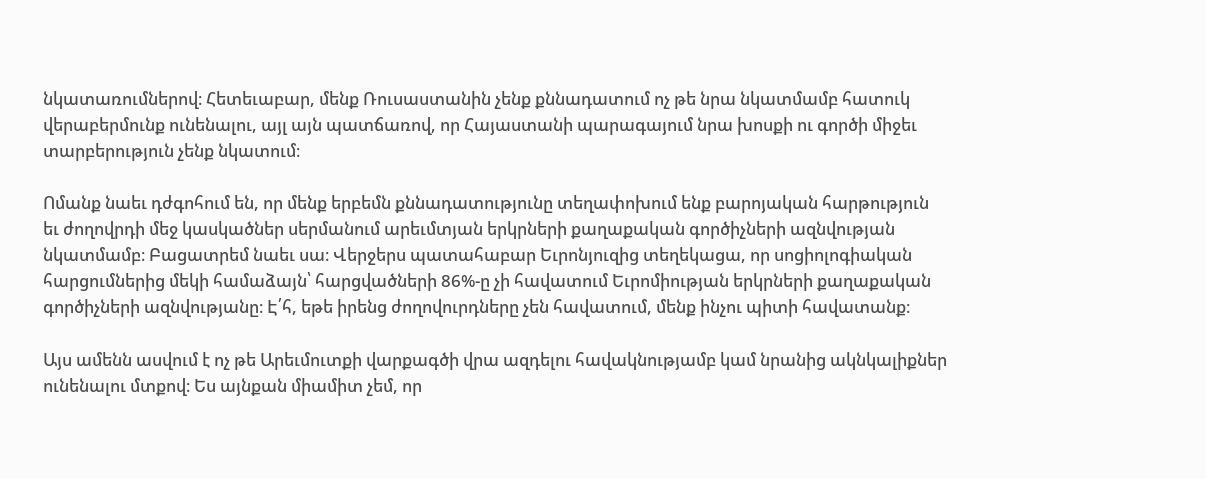նկատառումներով։ Հետեւաբար, մենք Ռուսաստանին չենք քննադատում ոչ թե նրա նկատմամբ հատուկ վերաբերմունք ունենալու, այլ այն պատճառով, որ Հայաստանի պարագայում նրա խոսքի ու գործի միջեւ տարբերություն չենք նկատում։

Ոմանք նաեւ դժգոհում են, որ մենք երբեմն քննադատությունը տեղափոխում ենք բարոյական հարթություն եւ ժողովրդի մեջ կասկածներ սերմանում արեւմտյան երկրների քաղաքական գործիչների ազնվության նկատմամբ։ Բացատրեմ նաեւ սա։ Վերջերս պատահաբար Եւրոնյուզից տեղեկացա, որ սոցիոլոգիական հարցումներից մեկի համաձայն՝ հարցվածների 86%-ը չի հավատում Եւրոմիության երկրների քաղաքական գործիչների ազնվությանը։ Է՛հ, եթե իրենց ժողովուրդները չեն հավատում, մենք ինչու պիտի հավատանք։

Այս ամենն ասվում է ոչ թե Արեւմուտքի վարքագծի վրա ազդելու հավակնությամբ կամ նրանից ակնկալիքներ ունենալու մտքով։ Ես այնքան միամիտ չեմ, որ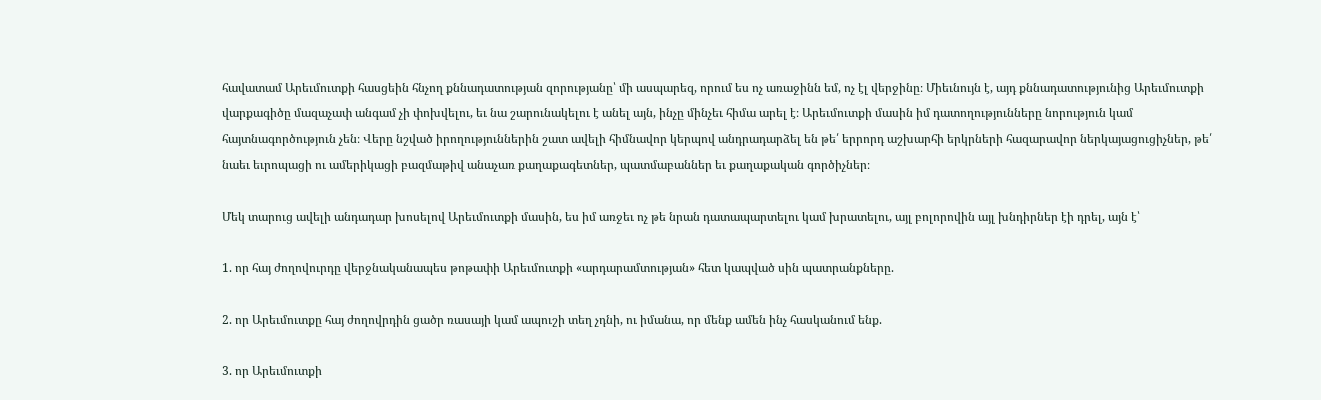հավատամ Արեւմուտքի հասցեին հնչող քննադատության զորությանը՝ մի ասպարեզ, որում ես ոչ առաջինն եմ, ոչ էլ վերջինը։ Միեւնույն է, այդ քննադատությունից Արեւմուտքի վարքագիծը մազաչափ անգամ չի փոխվելու, եւ նա շարունակելու է անել այն, ինչը մինչեւ հիմա արել է։ Արեւմուտքի մասին իմ դատողությունները նորություն կամ հայտնագործություն չեն։ Վերը նշված իրողություններին շատ ավելի հիմնավոր կերպով անդրադարձել են թե՛ երրորդ աշխարհի երկրների հազարավոր ներկայացուցիչներ, թե՛ նաեւ եւրոպացի ու ամերիկացի բազմաթիվ անաչառ քաղաքագետներ, պատմաբաններ եւ քաղաքական գործիչներ։

Մեկ տարուց ավելի անդադար խոսելով Արեւմուտքի մասին, ես իմ առջեւ ոչ թե նրան դատապարտելու կամ խրատելու, այլ բոլորովին այլ խնդիրներ էի դրել, այն է՝

1. որ հայ ժողովուրդը վերջնականապես թոթափի Արեւմուտքի «արդարամտության» հետ կապված սին պատրանքները.

2. որ Արեւմուտքը հայ ժողովրդին ցածր ռասայի կամ ապուշի տեղ չդնի, ու իմանա, որ մենք ամեն ինչ հասկանում ենք.

3. որ Արեւմուտքի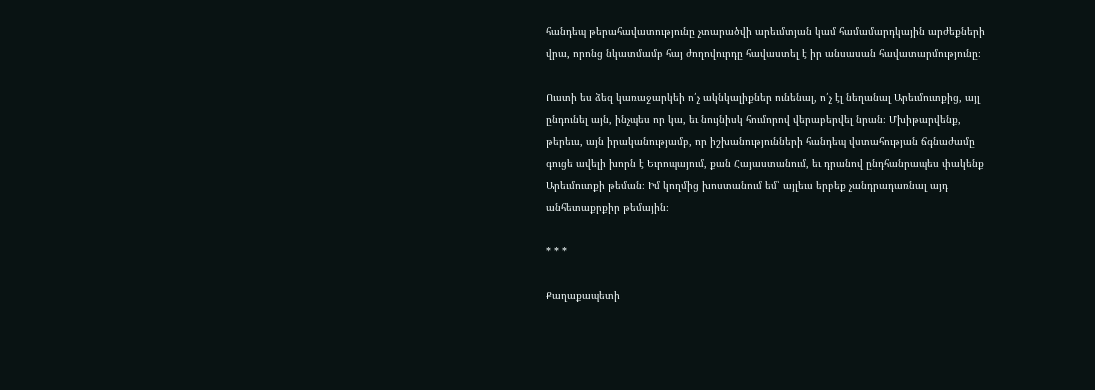հանդեպ թերահավատությունը չտարածվի արեւմտյան կամ համամարդկային արժեքների վրա, որոնց նկատմամբ հայ ժողովուրդը հավաստել է իր անսասան հավատարմությունը։

Ուստի ես ձեզ կառաջարկեի ո՛չ ակնկալիքներ ունենալ, ո՛չ էլ նեղանալ Արեւմուտքից, այլ ընդունել այն, ինչպես որ կա, եւ նույնիսկ հումորով վերաբերվել նրան։ Մխիթարվենք, թերեւս, այն իրականությամբ, որ իշխանությունների հանդեպ վստահության ճգնաժամը գուցե ավելի խորն է Եւրոպայում, քան Հայաստանում, եւ դրանով ընդհանրապես փակենք Արեւմուտքի թեման։ Իմ կողմից խոստանում եմ՝ այլեւս երբեք չանդրադառնալ այդ անհետաքրքիր թեմային։

* * *

Քաղաքապետի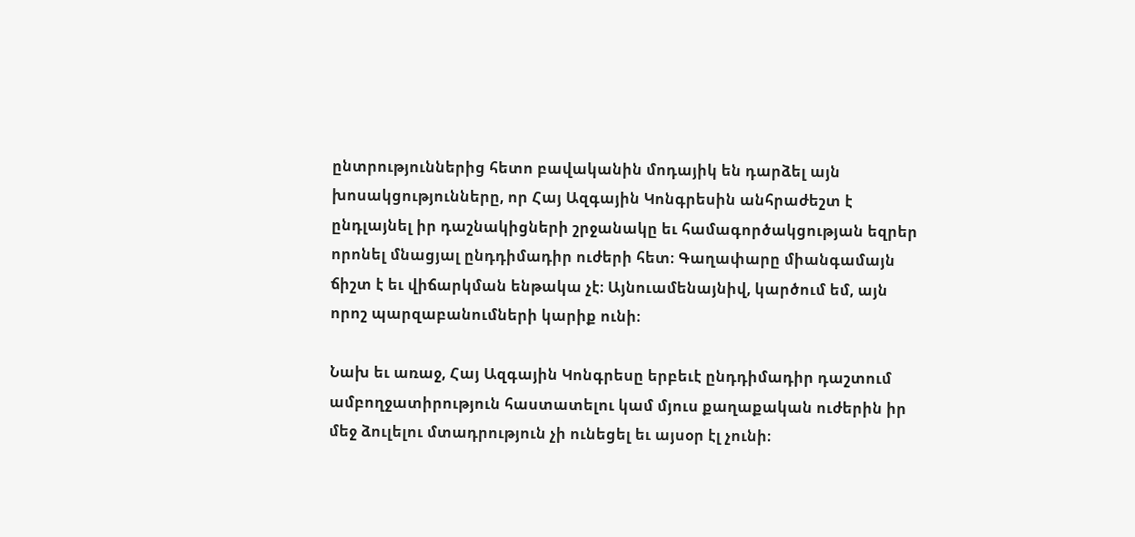ընտրություններից հետո բավականին մոդայիկ են դարձել այն խոսակցությունները, որ Հայ Ազգային Կոնգրեսին անհրաժեշտ է ընդլայնել իր դաշնակիցների շրջանակը եւ համագործակցության եզրեր որոնել մնացյալ ընդդիմադիր ուժերի հետ։ Գաղափարը միանգամայն ճիշտ է եւ վիճարկման ենթակա չէ։ Այնուամենայնիվ, կարծում եմ, այն որոշ պարզաբանումների կարիք ունի։

Նախ եւ առաջ, Հայ Ազգային Կոնգրեսը երբեւէ ընդդիմադիր դաշտում ամբողջատիրություն հաստատելու կամ մյուս քաղաքական ուժերին իր մեջ ձուլելու մտադրություն չի ունեցել եւ այսօր էլ չունի։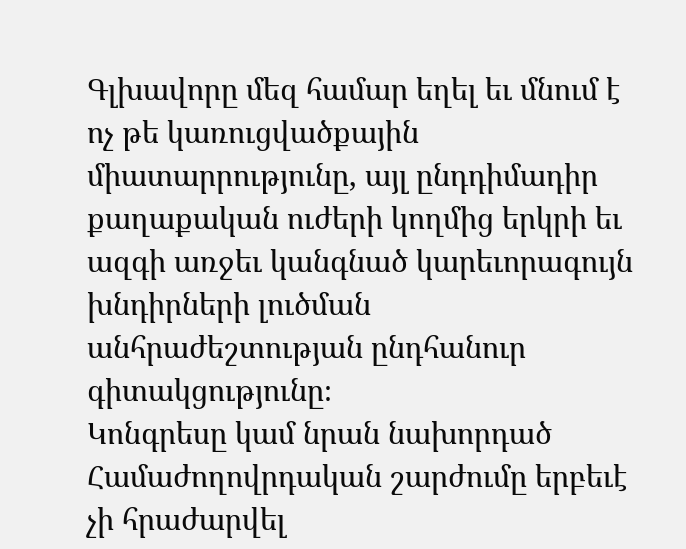Գլխավորը մեզ համար եղել եւ մնում է ոչ թե կառուցվածքային միատարրությունը, այլ ընդդիմադիր քաղաքական ուժերի կողմից երկրի եւ ազգի առջեւ կանգնած կարեւորագույն խնդիրների լուծման անհրաժեշտության ընդհանուր գիտակցությունը։
Կոնգրեսը կամ նրան նախորդած Համաժողովրդական շարժումը երբեւէ չի հրաժարվել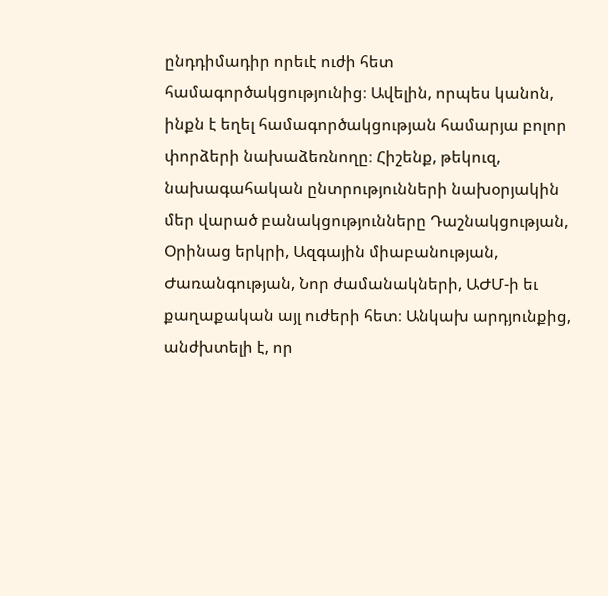ընդդիմադիր որեւէ ուժի հետ համագործակցությունից։ Ավելին, որպես կանոն, ինքն է եղել համագործակցության համարյա բոլոր փորձերի նախաձեռնողը։ Հիշենք, թեկուզ, նախագահական ընտրությունների նախօրյակին մեր վարած բանակցությունները Դաշնակցության, Օրինաց երկրի, Ազգային միաբանության, Ժառանգության, Նոր ժամանակների, ԱԺՄ-ի եւ քաղաքական այլ ուժերի հետ։ Անկախ արդյունքից, անժխտելի է, որ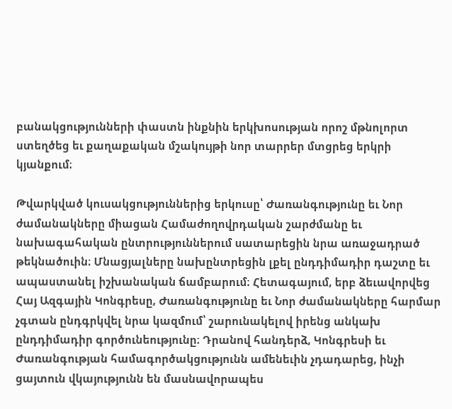բանակցությունների փաստն ինքնին երկխոսության որոշ մթնոլորտ ստեղծեց եւ քաղաքական մշակույթի նոր տարրեր մտցրեց երկրի կյանքում։

Թվարկված կուսակցություններից երկուսը՝ Ժառանգությունը եւ Նոր ժամանակները միացան Համաժողովրդական շարժմանը եւ նախագահական ընտրություններում սատարեցին նրա առաջադրած թեկնածուին։ Մնացյալները նախընտրեցին լքել ընդդիմադիր դաշտը եւ ապաստանել իշխանական ճամբարում։ Հետագայում, երբ ձեւավորվեց Հայ Ազգային Կոնգրեսը, Ժառանգությունը եւ Նոր ժամանակները հարմար չգտան ընդգրկվել նրա կազմում՝ շարունակելով իրենց անկախ ընդդիմադիր գործունեությունը։ Դրանով հանդերձ, Կոնգրեսի եւ Ժառանգության համագործակցությունն ամենեւին չդադարեց, ինչի ցայտուն վկայությունն են մասնավորապես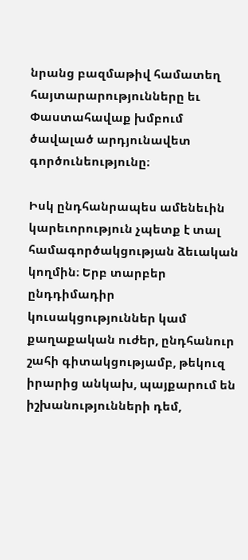նրանց բազմաթիվ համատեղ հայտարարությունները եւ Փաստահավաք խմբում ծավալած արդյունավետ գործունեությունը։

Իսկ ընդհանրապես ամենեւին կարեւորություն չպետք է տալ համագործակցության ձեւական կողմին։ Երբ տարբեր ընդդիմադիր կուսակցություններ կամ քաղաքական ուժեր, ընդհանուր շահի գիտակցությամբ, թեկուզ իրարից անկախ, պայքարում են իշխանությունների դեմ,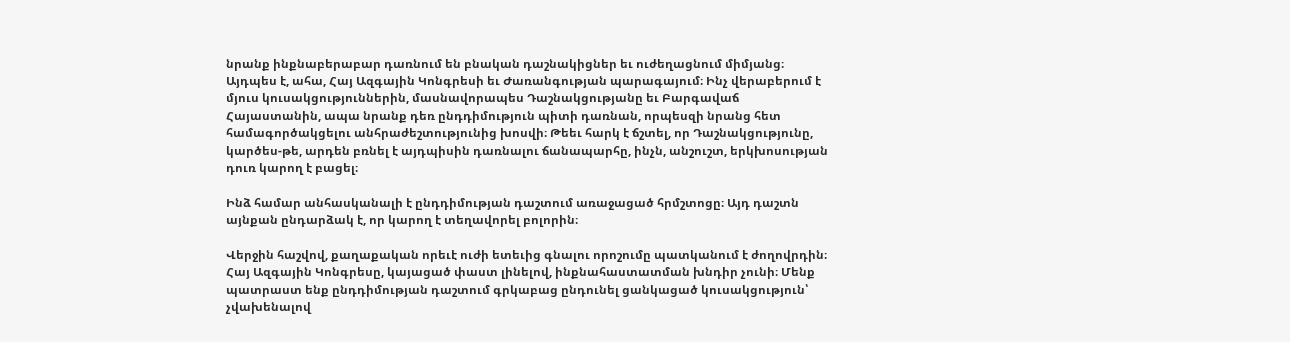նրանք ինքնաբերաբար դառնում են բնական դաշնակիցներ եւ ուժեղացնում միմյանց։ Այդպես է, ահա, Հայ Ազգային Կոնգրեսի եւ Ժառանգության պարագայում։ Ինչ վերաբերում է մյուս կուսակցություններին, մասնավորապես Դաշնակցությանը եւ Բարգավաճ Հայաստանին, ապա նրանք դեռ ընդդիմություն պիտի դառնան, որպեսզի նրանց հետ համագործակցելու անհրաժեշտությունից խոսվի։ Թեեւ հարկ է ճշտել, որ Դաշնակցությունը, կարծես-թե, արդեն բռնել է այդպիսին դառնալու ճանապարհը, ինչն, անշուշտ, երկխոսության դուռ կարող է բացել։

Ինձ համար անհասկանալի է ընդդիմության դաշտում առաջացած հրմշտոցը։ Այդ դաշտն այնքան ընդարձակ է, որ կարող է տեղավորել բոլորին։

Վերջին հաշվով, քաղաքական որեւէ ուժի ետեւից գնալու որոշումը պատկանում է ժողովրդին։ Հայ Ազգային Կոնգրեսը, կայացած փաստ լինելով, ինքնահաստատման խնդիր չունի։ Մենք պատրաստ ենք ընդդիմության դաշտում գրկաբաց ընդունել ցանկացած կուսակցություն՝ չվախենալով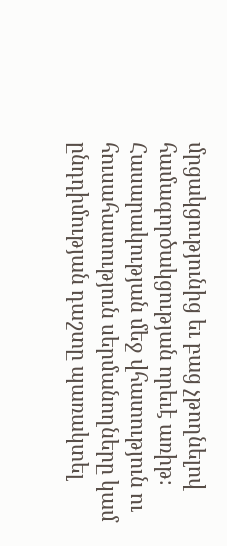մրցակցությունից եւ բաց չթողնելով համագործակցության որեւէ առիթ։ Հասարակության մեջ վհատություն ու հուսահատություն սերմանողները կամ ընդդիմության դաշտը պառակտել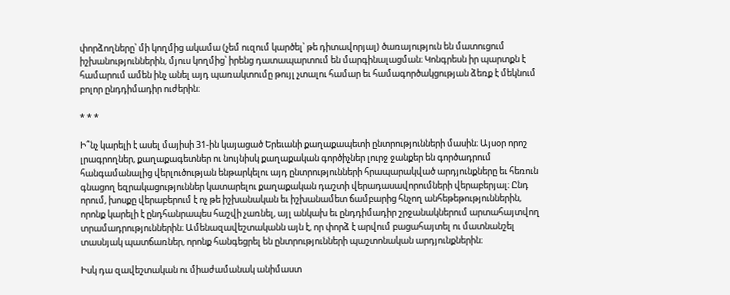փորձողները՝ մի կողմից ակամա (չեմ ուզում կարծել՝ թե դիտավորյալ) ծառայություն են մատուցում իշխանություններին, մյուս կողմից՝ իրենց դատապարտում են մարգինալացման։ Կոնգրեսն իր պարտքն է համարում ամեն ինչ անել այդ պառակտումը թույլ չտալու համար եւ համագործակցության ձեռք է մեկնում բոլոր ընդդիմադիր ուժերին։

* * *

Ի՞նչ կարելի է ասել մայիսի 31-ին կայացած Երեւանի քաղաքապետի ընտրությունների մասին։ Այսօր որոշ լրագրողներ, քաղաքագետներ ու նույնիսկ քաղաքական գործիչներ լուրջ ջանքեր են գործադրում հանգամանալից վերլուծության ենթարկելու այդ ընտրությունների հրապարակված արդյունքները եւ հեռուն գնացող եզրակացություններ կատարելու քաղաքական դաշտի վերադասավորումների վերաբերյալ։ Ընդ որում, խոսքը վերաբերում է ոչ թե իշխանական եւ իշխանամետ ճամբարից հնչող անհեթեթություններին, որոնք կարելի է ընդհանրապես հաշվի չառնել, այլ անկախ եւ ընդդիմադիր շրջանակներում արտահայտվող տրամադրություններին։ Ամենազավեշտականն այն է, որ փորձ է արվում բացահայտել ու մատնանշել տասնյակ պատճառներ, որոնք հանգեցրել են ընտրությունների պաշտոնական արդյունքներին։

Իսկ դա զավեշտական ու միաժամանակ անիմաստ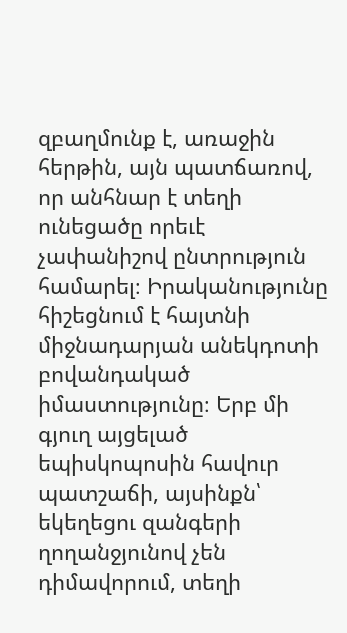զբաղմունք է, առաջին հերթին, այն պատճառով, որ անհնար է տեղի ունեցածը որեւէ չափանիշով ընտրություն համարել։ Իրականությունը հիշեցնում է հայտնի միջնադարյան անեկդոտի բովանդակած իմաստությունը։ Երբ մի գյուղ այցելած եպիսկոպոսին հավուր պատշաճի, այսինքն՝ եկեղեցու զանգերի ղողանջյունով չեն դիմավորում, տեղի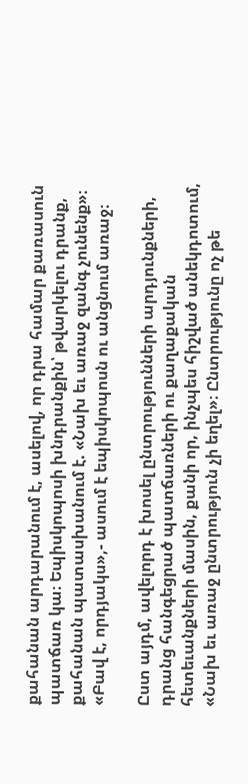քահանան արդարանում է, ասելով, որ դրա համար քառասուն պատճառ կա։ Եպիսկոպոսի խնդրանքին՝ թվարկելու դրանք, քահանան պատասխանում է. «Նախ եւ առաջ զանգ չունենք»։ «Բավ է, որդյակս»,- ասում է եպիսկոպոսն ու անցնում առաջ։

Ըստ այդմ, ավելորդ է խոսել ընտրությունների արդյունքների, դրանց հանգեցրած պատճառների ու քաղաքական հետեւանքների մասին, քանի որ, ինչպես հիշված անեկդոտում, «Նախ եւ առաջ ընտրություն չի եղել»։ Ընտրությունը ոչ թե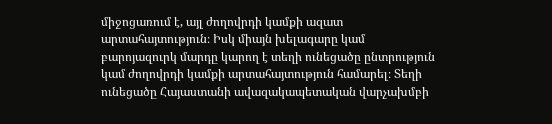միջոցառում է, այլ ժողովրդի կամքի ազատ արտահայտություն։ Իսկ միայն խելագարը կամ բարոյազուրկ մարդը կարող է տեղի ունեցածը ընտրություն կամ ժողովրդի կամքի արտահայտություն համարել։ Տեղի ունեցածը Հայաստանի ավազակապետական վարչախմբի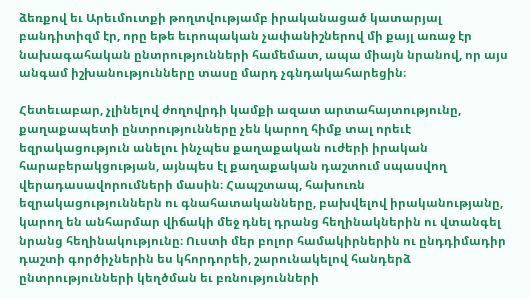ձեռքով եւ Արեւմուտքի թողտվությամբ իրականացած կատարյալ բանդիտիզմ էր, որը եթե եւրոպական չափանիշներով մի քայլ առաջ էր նախագահական ընտրությունների համեմատ, ապա միայն նրանով, որ այս անգամ իշխանությունները տասը մարդ չգնդակահարեցին։

Հետեւաբար, չլինելով ժողովրդի կամքի ազատ արտահայտությունը, քաղաքապետի ընտրությունները չեն կարող հիմք տալ որեւէ եզրակացություն անելու ինչպես քաղաքական ուժերի իրական հարաբերակցության, այնպես էլ քաղաքական դաշտում սպասվող վերադասավորումների մասին։ Հապշտապ, հախուռն եզրակացություններն ու գնահատականները, բախվելով իրականությանը, կարող են անհարմար վիճակի մեջ դնել դրանց հեղինակներին ու վտանգել նրանց հեղինակությունը։ Ուստի մեր բոլոր համակիրներին ու ընդդիմադիր դաշտի գործիչներին ես կհորդորեի, շարունակելով հանդերձ ընտրությունների կեղծման եւ բռնությունների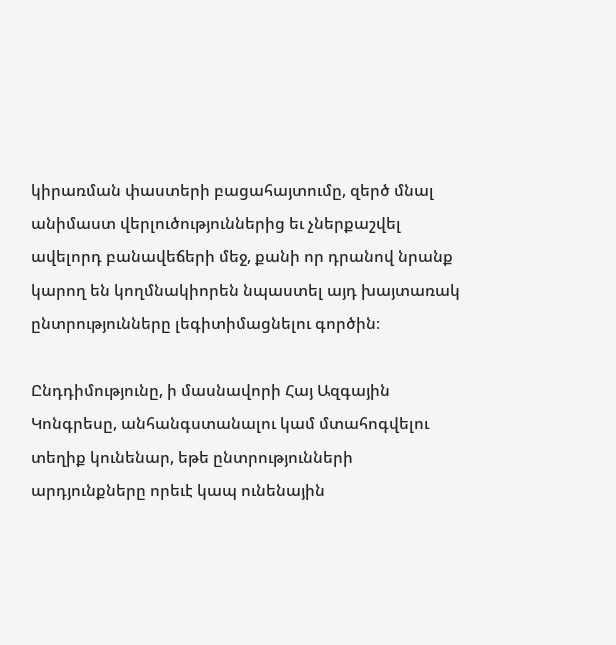կիրառման փաստերի բացահայտումը, զերծ մնալ անիմաստ վերլուծություններից եւ չներքաշվել ավելորդ բանավեճերի մեջ, քանի որ դրանով նրանք կարող են կողմնակիորեն նպաստել այդ խայտառակ ընտրությունները լեգիտիմացնելու գործին։

Ընդդիմությունը, ի մասնավորի Հայ Ազգային Կոնգրեսը, անհանգստանալու կամ մտահոգվելու տեղիք կունենար, եթե ընտրությունների արդյունքները որեւէ կապ ունենային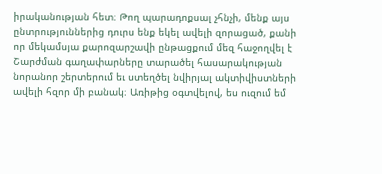իրականության հետ։ Թող պարադոքսալ չհնչի, մենք այս ընտրություններից դուրս ենք եկել ավելի զորացած, քանի որ մեկամսյա քարոզարշավի ընթացքում մեզ հաջողվել է Շարժման գաղափարները տարածել հասարակության նորանոր շերտերում եւ ստեղծել նվիրյալ ակտիվիստների ավելի հզոր մի բանակ։ Առիթից օգտվելով, ես ուզում եմ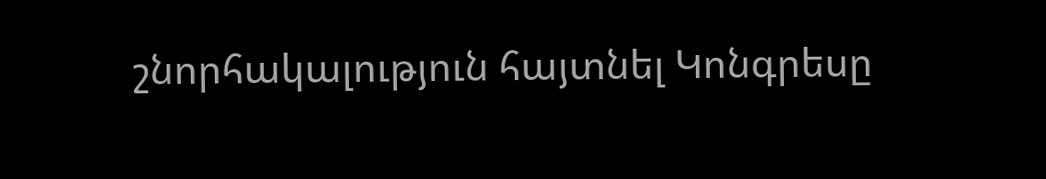շնորհակալություն հայտնել Կոնգրեսը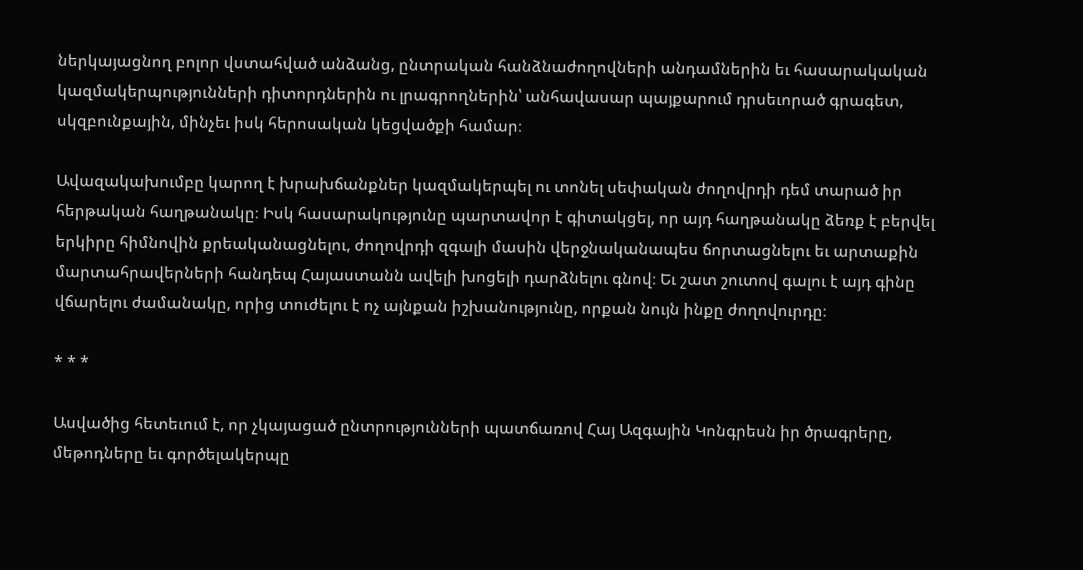ներկայացնող բոլոր վստահված անձանց, ընտրական հանձնաժողովների անդամներին եւ հասարակական կազմակերպությունների դիտորդներին ու լրագրողներին՝ անհավասար պայքարում դրսեւորած գրագետ, սկզբունքային, մինչեւ իսկ հերոսական կեցվածքի համար։

Ավազակախումբը կարող է խրախճանքներ կազմակերպել ու տոնել սեփական ժողովրդի դեմ տարած իր հերթական հաղթանակը։ Իսկ հասարակությունը պարտավոր է գիտակցել, որ այդ հաղթանակը ձեռք է բերվել երկիրը հիմնովին քրեականացնելու, ժողովրդի զգալի մասին վերջնականապես ճորտացնելու եւ արտաքին մարտահրավերների հանդեպ Հայաստանն ավելի խոցելի դարձնելու գնով։ Եւ շատ շուտով գալու է այդ գինը վճարելու ժամանակը, որից տուժելու է ոչ այնքան իշխանությունը, որքան նույն ինքը ժողովուրդը։

* * *

Ասվածից հետեւում է, որ չկայացած ընտրությունների պատճառով Հայ Ազգային Կոնգրեսն իր ծրագրերը, մեթոդները եւ գործելակերպը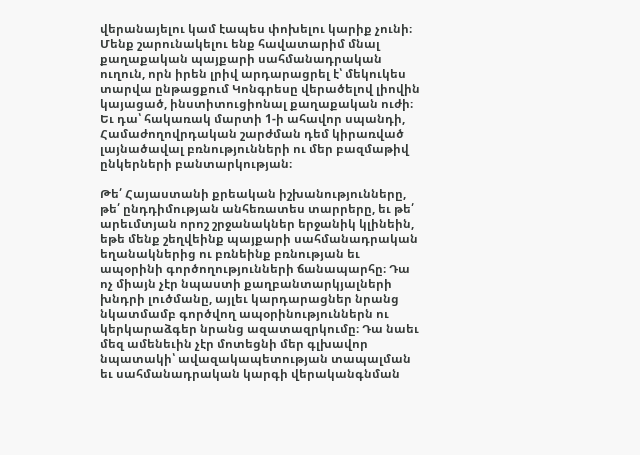վերանայելու կամ էապես փոխելու կարիք չունի։ Մենք շարունակելու ենք հավատարիմ մնալ քաղաքական պայքարի սահմանադրական ուղուն, որն իրեն լրիվ արդարացրել է՝ մեկուկես տարվա ընթացքում Կոնգրեսը վերածելով լիովին կայացած, ինստիտուցիոնալ քաղաքական ուժի։ Եւ դա՝ հակառակ մարտի 1-ի ահավոր սպանդի, Համաժողովրդական շարժման դեմ կիրառված լայնածավալ բռնությունների ու մեր բազմաթիվ ընկերների բանտարկության։

Թե՛ Հայաստանի քրեական իշխանությունները, թե՛ ընդդիմության անհեռատես տարրերը, եւ թե՛ արեւմտյան որոշ շրջանակներ երջանիկ կլինեին, եթե մենք շեղվեինք պայքարի սահմանադրական եղանակներից ու բռնեինք բռնության եւ ապօրինի գործողությունների ճանապարհը։ Դա ոչ միայն չէր նպաստի քաղբանտարկյալների խնդրի լուծմանը, այլեւ կարդարացներ նրանց նկատմամբ գործվող ապօրինություններն ու կերկարաձգեր նրանց ազատազրկումը։ Դա նաեւ մեզ ամենեւին չէր մոտեցնի մեր գլխավոր նպատակի՝ ավազակապետության տապալման եւ սահմանադրական կարգի վերականգնման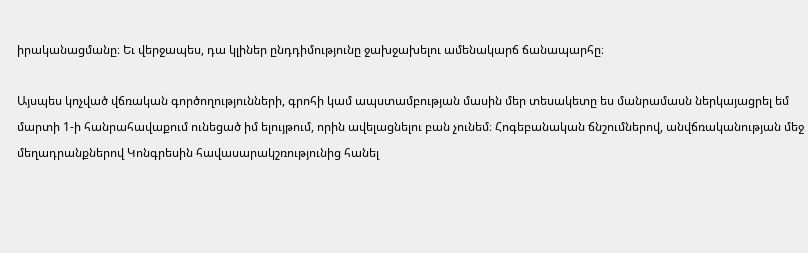իրականացմանը։ Եւ վերջապես, դա կլիներ ընդդիմությունը ջախջախելու ամենակարճ ճանապարհը։

Այսպես կոչված վճռական գործողությունների, գրոհի կամ ապստամբության մասին մեր տեսակետը ես մանրամասն ներկայացրել եմ մարտի 1-ի հանրահավաքում ունեցած իմ ելույթում, որին ավելացնելու բան չունեմ։ Հոգեբանական ճնշումներով, անվճռականության մեջ մեղադրանքներով Կոնգրեսին հավասարակշռությունից հանել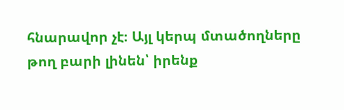հնարավոր չէ։ Այլ կերպ մտածողները թող բարի լինեն՝ իրենք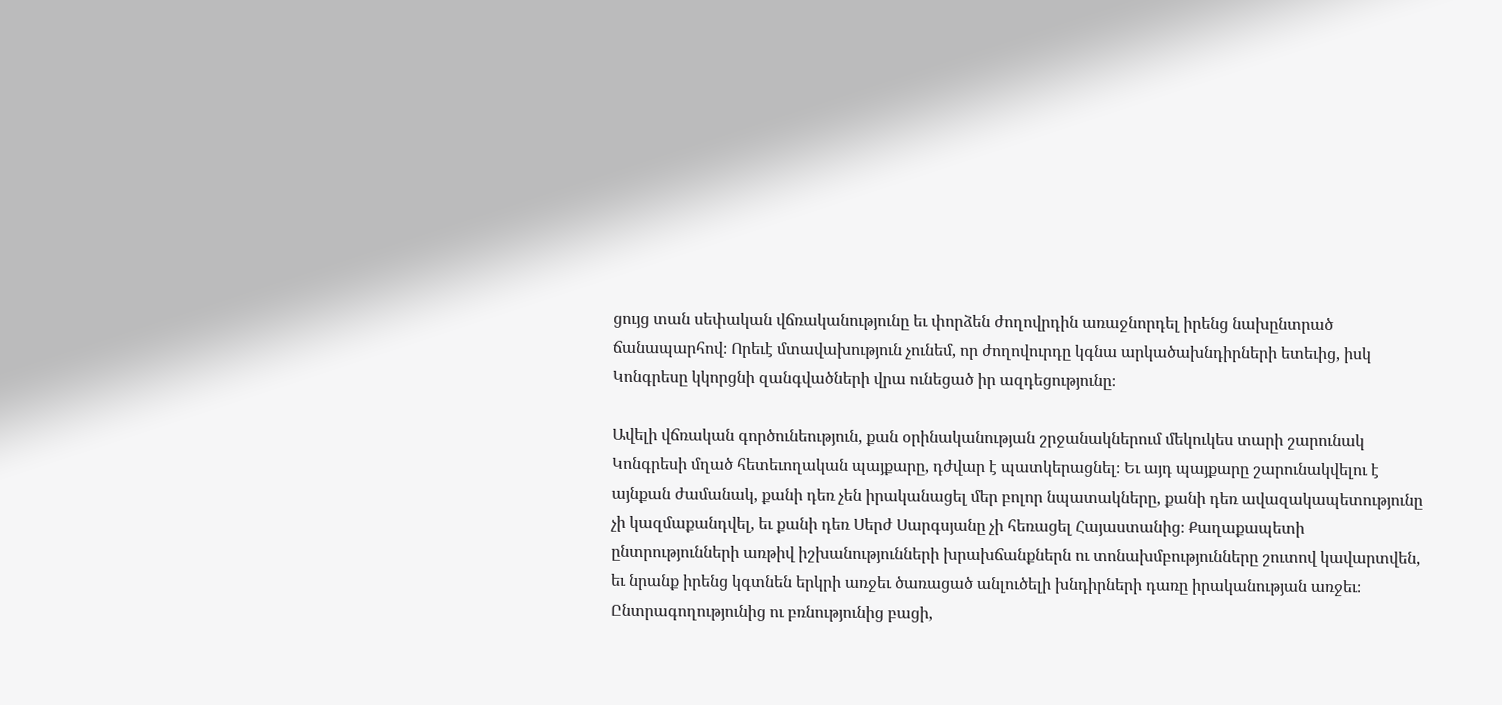ցույց տան սեփական վճռականությունը եւ փորձեն ժողովրդին առաջնորդել իրենց նախընտրած ճանապարհով։ Որեւէ մտավախություն չունեմ, որ ժողովուրդը կգնա արկածախնդիրների ետեւից, իսկ Կոնգրեսը կկորցնի զանգվածների վրա ունեցած իր ազդեցությունը։

Ավելի վճռական գործունեություն, քան օրինականության շրջանակներում մեկուկես տարի շարունակ Կոնգրեսի մղած հետեւողական պայքարը, դժվար է պատկերացնել։ Եւ այդ պայքարը շարունակվելու է այնքան ժամանակ, քանի դեռ չեն իրականացել մեր բոլոր նպատակները, քանի դեռ ավազակապետությունը չի կազմաքանդվել, եւ քանի դեռ Սերժ Սարգսյանը չի հեռացել Հայաստանից։ Քաղաքապետի ընտրությունների առթիվ իշխանությունների խրախճանքներն ու տոնախմբությունները շուտով կավարտվեն, եւ նրանք իրենց կգտնեն երկրի առջեւ ծառացած անլուծելի խնդիրների դառը իրականության առջեւ։ Ընտրագողությունից ու բռնությունից բացի,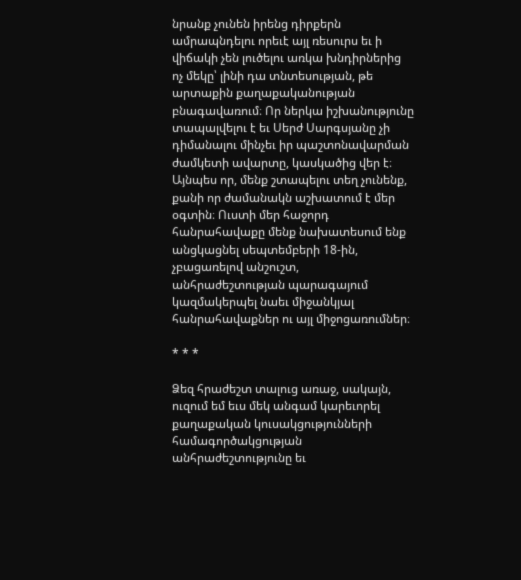նրանք չունեն իրենց դիրքերն ամրապնդելու որեւէ այլ ռեսուրս եւ ի վիճակի չեն լուծելու առկա խնդիրներից ոչ մեկը՝ լինի դա տնտեսության, թե արտաքին քաղաքականության բնագավառում։ Որ ներկա իշխանությունը տապալվելու է եւ Սերժ Սարգսյանը չի դիմանալու մինչեւ իր պաշտոնավարման ժամկետի ավարտը, կասկածից վեր է։ Այնպես որ, մենք շտապելու տեղ չունենք, քանի որ ժամանակն աշխատում է մեր օգտին։ Ուստի մեր հաջորդ հանրահավաքը մենք նախատեսում ենք անցկացնել սեպտեմբերի 18-ին, չբացառելով անշուշտ, անհրաժեշտության պարագայում կազմակերպել նաեւ միջանկյալ հանրահավաքներ ու այլ միջոցառումներ։

* * *

Ձեզ հրաժեշտ տալուց առաջ, սակայն, ուզում եմ եւս մեկ անգամ կարեւորել քաղաքական կուսակցությունների համագործակցության անհրաժեշտությունը եւ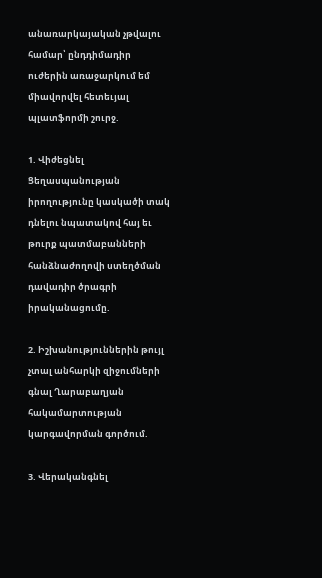անառարկայական չթվալու համար՝ ընդդիմադիր ուժերին առաջարկում եմ միավորվել հետեւյալ պլատֆորմի շուրջ.

1. Վիժեցնել Ցեղասպանության իրողությունը կասկածի տակ դնելու նպատակով հայ եւ թուրք պատմաբանների հանձնաժողովի ստեղծման դավադիր ծրագրի իրականացումը.

2. Իշխանություններին թույլ չտալ անհարկի զիջումների գնալ Ղարաբաղյան հակամարտության կարգավորման գործում.

3. Վերականգնել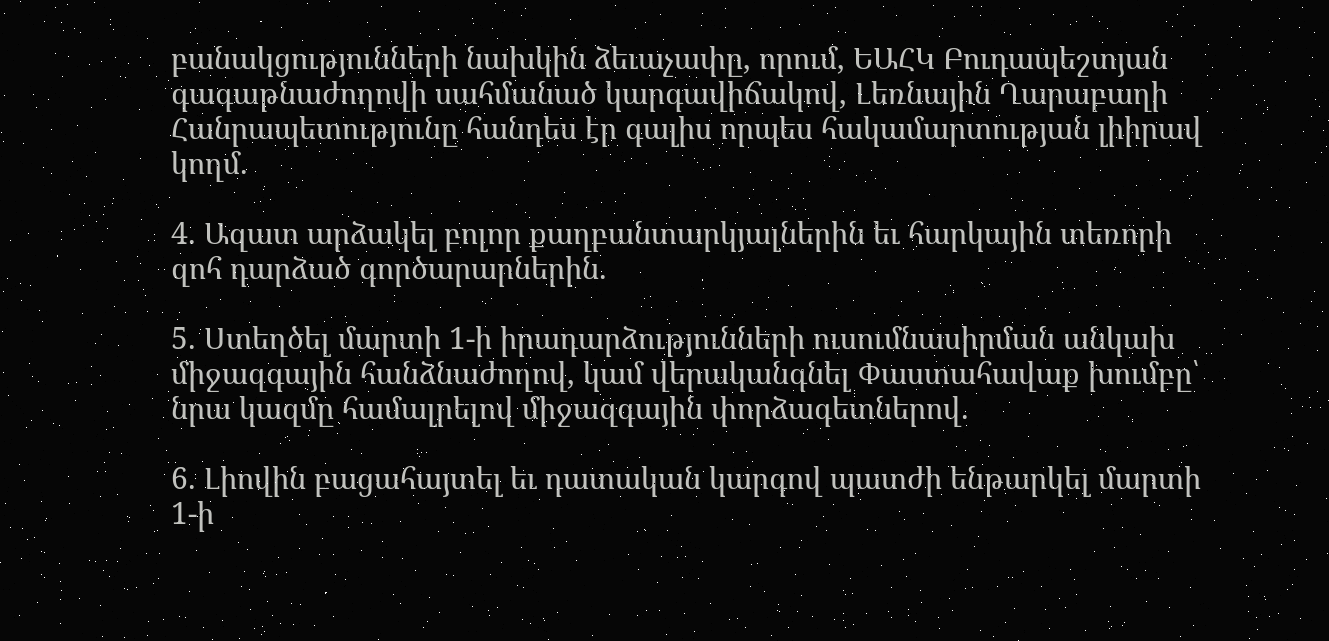բանակցությունների նախկին ձեւաչափը, որում, ԵԱՀԿ Բուդապեշտյան գագաթնաժողովի սահմանած կարգավիճակով, Լեռնային Ղարաբաղի Հանրապետությունը հանդես էր գալիս որպես հակամարտության լիիրավ կողմ.

4. Ազատ արձակել բոլոր քաղբանտարկյալներին եւ հարկային տեռորի զոհ դարձած գործարարներին.

5. Ստեղծել մարտի 1-ի իրադարձությունների ուսումնասիրման անկախ միջազգային հանձնաժողով, կամ վերականգնել Փաստահավաք խումբը՝ նրա կազմը համալրելով միջազգային փորձագետներով.

6. Լիովին բացահայտել եւ դատական կարգով պատժի ենթարկել մարտի 1-ի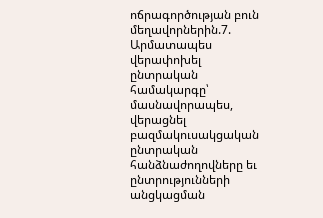ոճրագործության բուն մեղավորներին.7. Արմատապես վերափոխել ընտրական համակարգը՝ մասնավորապես, վերացնել բազմակուսակցական ընտրական հանձնաժողովները եւ ընտրությունների անցկացման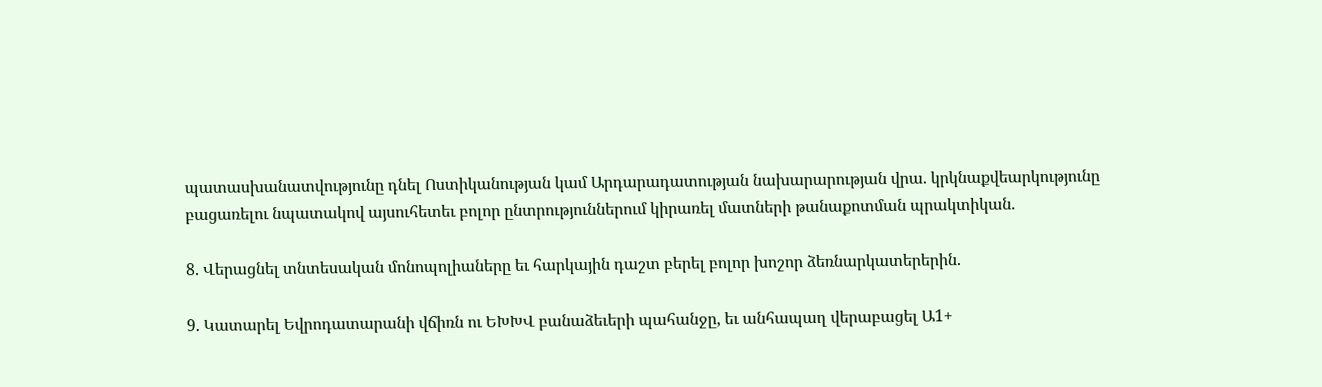պատասխանատվությունը դնել Ոստիկանության կամ Արդարադատության նախարարության վրա. կրկնաքվեարկությունը բացառելու նպատակով այսուհետեւ բոլոր ընտրություններում կիրառել մատների թանաքոտման պրակտիկան.

8. Վերացնել տնտեսական մոնոպոլիաները եւ հարկային դաշտ բերել բոլոր խոշոր ձեռնարկատերերին.

9. Կատարել Եվրոդատարանի վճիռն ու ԵԽԽՎ բանաձեւերի պահանջը, եւ անհապաղ վերաբացել Ա1+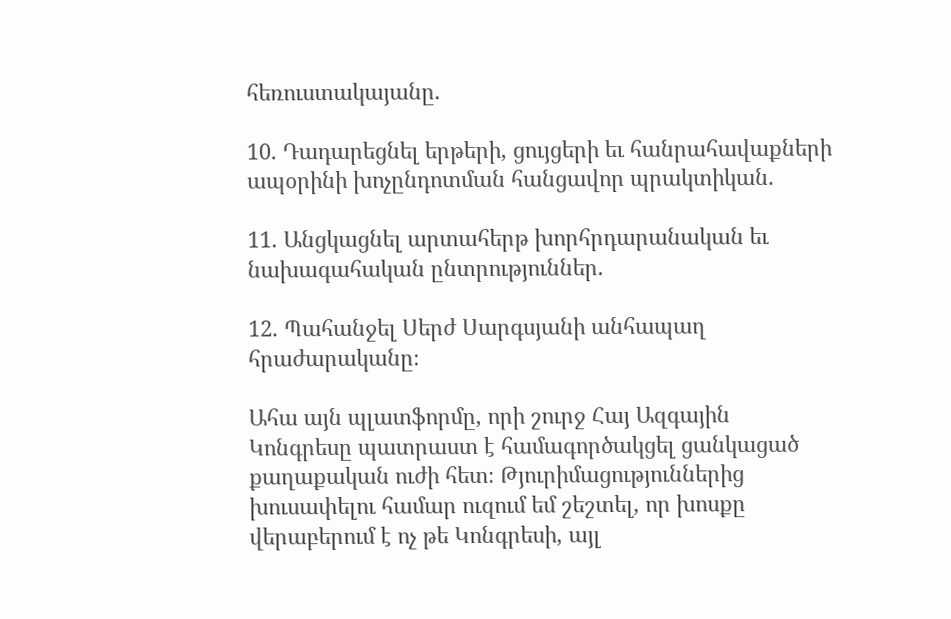հեռուստակայանը.

10. Դադարեցնել երթերի, ցույցերի եւ հանրահավաքների ապօրինի խոչընդոտման հանցավոր պրակտիկան.

11. Անցկացնել արտահերթ խորհրդարանական եւ նախագահական ընտրություններ.

12. Պահանջել Սերժ Սարգսյանի անհապաղ հրաժարականը։

Ահա այն պլատֆորմը, որի շուրջ Հայ Ազգային Կոնգրեսը պատրաստ է համագործակցել ցանկացած քաղաքական ուժի հետ։ Թյուրիմացություններից խուսափելու համար ուզում եմ շեշտել, որ խոսքը վերաբերում է ոչ թե Կոնգրեսի, այլ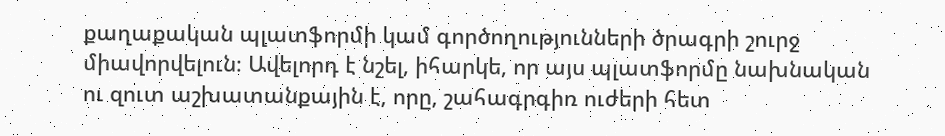քաղաքական պլատֆորմի կամ գործողությունների ծրագրի շուրջ միավորվելուն։ Ավելորդ է նշել, իհարկե, որ այս պլատֆորմը նախնական ու զուտ աշխատանքային է, որը, շահագրգիռ ուժերի հետ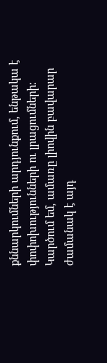քննարկումների արդյունքում, ենթակա է փոփոխությունների ու լրացումների։ Կարծում եմ, ամառը լիովին բավարար ժամանակ է այդ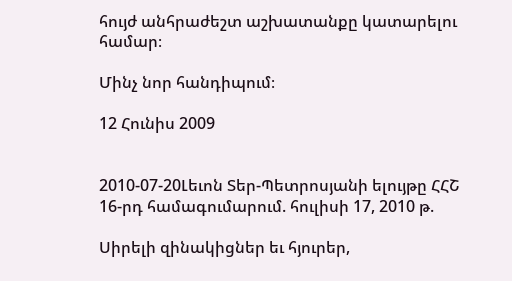հույժ անհրաժեշտ աշխատանքը կատարելու համար։

Մինչ նոր հանդիպում։

12 Հունիս 2009


2010-07-20Լեւոն Տեր-Պետրոսյանի ելույթը ՀՀՇ 16-րդ համագումարում. հուլիսի 17, 2010 թ.

Սիրելի զինակիցներ եւ հյուրեր,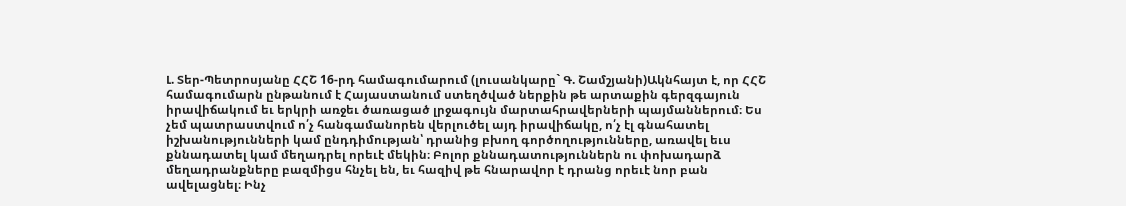Լ. Տեր-Պետրոսյանը ՀՀՇ 16-րդ համագումարում (լուսանկարը` Գ. Շամշյանի)Ակնհայտ է, որ ՀՀՇ համագումարն ընթանում է Հայաստանում ստեղծված ներքին թե արտաքին գերզգայուն իրավիճակում եւ երկրի առջեւ ծառացած լրջագույն մարտահրավերների պայմաններում։ Ես չեմ պատրաստվում ո՛չ հանգամանորեն վերլուծել այդ իրավիճակը, ո՛չ էլ գնահատել իշխանությունների կամ ընդդիմության՝ դրանից բխող գործողությունները, առավել եւս քննադատել կամ մեղադրել որեւէ մեկին։ Բոլոր քննադատություններն ու փոխադարձ մեղադրանքները բազմիցս հնչել են, եւ հազիվ թե հնարավոր է դրանց որեւէ նոր բան ավելացնել։ Ինչ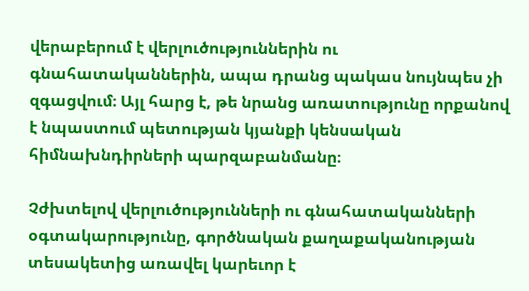վերաբերում է վերլուծություններին ու գնահատականներին, ապա դրանց պակաս նույնպես չի զգացվում։ Այլ հարց է, թե նրանց առատությունը որքանով է նպաստում պետության կյանքի կենսական հիմնախնդիրների պարզաբանմանը։

Չժխտելով վերլուծությունների ու գնահատականների օգտակարությունը, գործնական քաղաքականության տեսակետից առավել կարեւոր է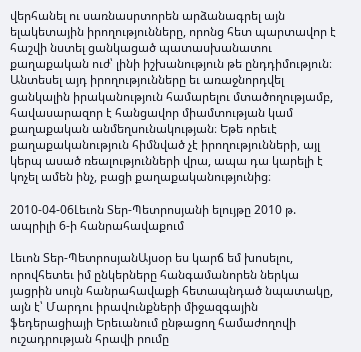վերհանել ու սառնասրտորեն արձանագրել այն ելակետային իրողությունները, որոնց հետ պարտավոր է հաշվի նստել ցանկացած պատասխանատու քաղաքական ուժ՝ լինի իշխանություն թե ընդդիմություն։ Անտեսել այդ իրողությունները եւ առաջնորդվել ցանկալին իրականություն համարելու մտածողությամբ, հավասարազոր է հանցավոր միամտության կամ քաղաքական անմեղսունակության։ Եթե որեւէ քաղաքականություն հիմնված չէ իրողությունների, այլ կերպ ասած ռեալությունների վրա, ապա դա կարելի է կոչել ամեն ինչ, բացի քաղաքականությունից։

2010-04-06Լեւոն Տեր-Պետրոսյանի ելույթը 2010 թ. ապրիլի 6-ի հանրահավաքում

Լեւոն Տեր-ՊետրոսյանԱյսօր ես կարճ եմ խոսելու, որովհետեւ իմ ընկերները հանգամանորեն ներկա յացրին սույն հանրահավաքի հետապնդած նպատակը, այն է՝ Մարդու իրավունքների միջազգային ֆեդերացիայի Երեւանում ընթացող համաժողովի ուշադրության հրավի րումը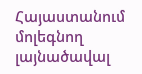Հայաստանում մոլեգնող լայնածավալ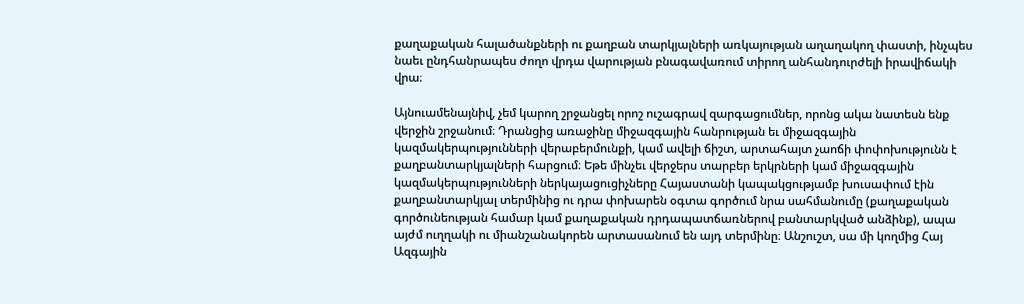քաղաքական հալածանքների ու քաղբան տարկյալների առկայության աղաղակող փաստի, ինչպես նաեւ ընդհանրապես ժողո վրդա վարության բնագավառում տիրող անհանդուրժելի իրավիճակի վրա։

Այնուամենայնիվ, չեմ կարող շրջանցել որոշ ուշագրավ զարգացումներ, որոնց ակա նատեսն ենք վերջին շրջանում։ Դրանցից առաջինը միջազգային հանրության եւ միջազգային կազմակերպությունների վերաբերմունքի, կամ ավելի ճիշտ, արտահայտ չաոճի փոփոխությունն է քաղբանտարկյալների հարցում։ Եթե մինչեւ վերջերս տարբեր երկրների կամ միջազգային կազմակերպությունների ներկայացուցիչները Հայաստանի կապակցությամբ խուսափում էին քաղբանտարկյալ տերմինից ու դրա փոխարեն օգտա գործում նրա սահմանումը (քաղաքական գործունեության համար կամ քաղաքական դրդապատճառներով բանտարկված անձինք), ապա այժմ ուղղակի ու միանշանակորեն արտասանում են այդ տերմինը։ Անշուշտ, սա մի կողմից Հայ Ազգային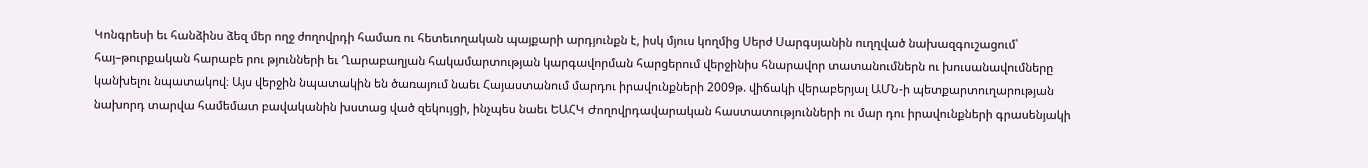Կոնգրեսի եւ հանձինս ձեզ մեր ողջ ժողովրդի համառ ու հետեւողական պայքարի արդյունքն է, իսկ մյուս կողմից Սերժ Սարգսյանին ուղղված նախազգուշացում՝ հայ–թուրքական հարաբե րու թյունների եւ Ղարաբաղյան հակամարտության կարգավորման հարցերում վերջինիս հնարավոր տատանումներն ու խուսանավումները կանխելու նպատակով։ Այս վերջին նպատակին են ծառայում նաեւ Հայաստանում մարդու իրավունքների 2009թ. վիճակի վերաբերյալ ԱՄՆ-ի պետքարտուղարության նախորդ տարվա համեմատ բավականին խստաց ված զեկույցի, ինչպես նաեւ ԵԱՀԿ Ժողովրդավարական հաստատությունների ու մար դու իրավունքների գրասենյակի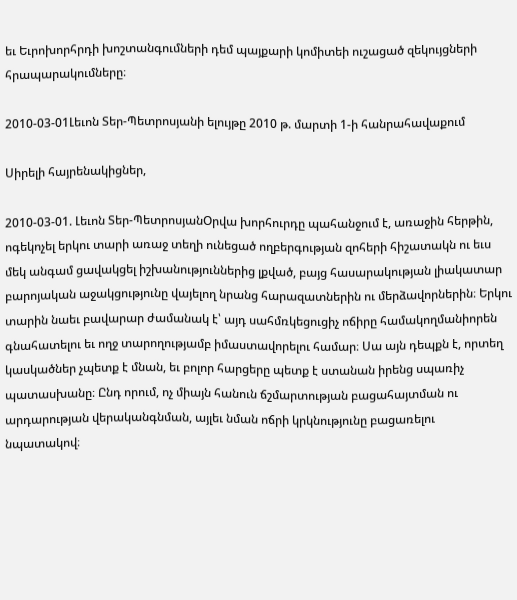եւ Եւրոխորհրդի խոշտանգումների դեմ պայքարի կոմիտեի ուշացած զեկույցների հրապարակումները։

2010-03-01Լեւոն Տեր-Պետրոսյանի ելույթը 2010 թ. մարտի 1-ի հանրահավաքում

Սիրելի հայրենակիցներ,

2010-03-01. Լեւոն Տեր-ՊետրոսյանՕրվա խորհուրդը պահանջում է, առաջին հերթին, ոգեկոչել երկու տարի առաջ տեղի ունեցած ողբերգության զոհերի հիշատակն ու եւս մեկ անգամ ցավակցել իշխանություններից լքված, բայց հասարակության լիակատար բարոյական աջակցությունը վայելող նրանց հարազատներին ու մերձավորներին։ Երկու տարին նաեւ բավարար ժամանակ է՝ այդ սահմռկեցուցիչ ոճիրը համակողմանիորեն գնահատելու եւ ողջ տարողությամբ իմաստավորելու համար։ Սա այն դեպքն է, որտեղ կասկածներ չպետք է մնան, եւ բոլոր հարցերը պետք է ստանան իրենց սպառիչ պատասխանը։ Ընդ որում, ոչ միայն հանուն ճշմարտության բացահայտման ու արդարության վերականգնման, այլեւ նման ոճրի կրկնությունը բացառելու նպատակով։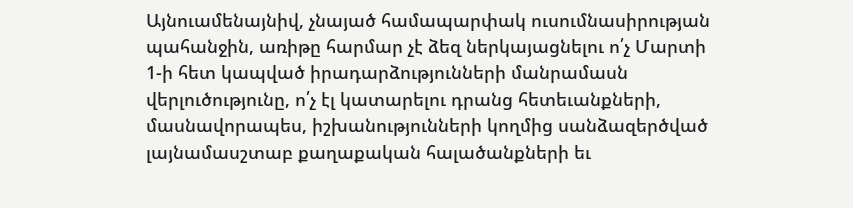Այնուամենայնիվ, չնայած համապարփակ ուսումնասիրության պահանջին, առիթը հարմար չէ ձեզ ներկայացնելու ո՛չ Մարտի 1-ի հետ կապված իրադարձությունների մանրամասն վերլուծությունը, ո՛չ էլ կատարելու դրանց հետեւանքների, մասնավորապես, իշխանությունների կողմից սանձազերծված լայնամասշտաբ քաղաքական հալածանքների եւ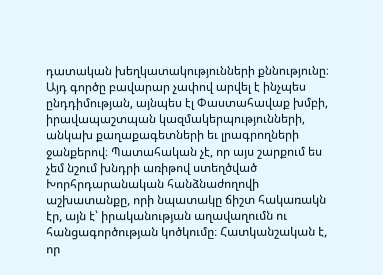դատական խեղկատակությունների քննությունը։ Այդ գործը բավարար չափով արվել է ինչպես ընդդիմության, այնպես էլ Փաստահավաք խմբի, իրավապաշտպան կազմակերպությունների, անկախ քաղաքագետների եւ լրագրողների ջանքերով։ Պատահական չէ, որ այս շարքում ես չեմ նշում խնդրի առիթով ստեղծված Խորհրդարանական հանձնաժողովի աշխատանքը, որի նպատակը ճիշտ հակառակն էր, այն է՝ իրականության աղավաղումն ու հանցագործության կոծկումը։ Հատկանշական է, որ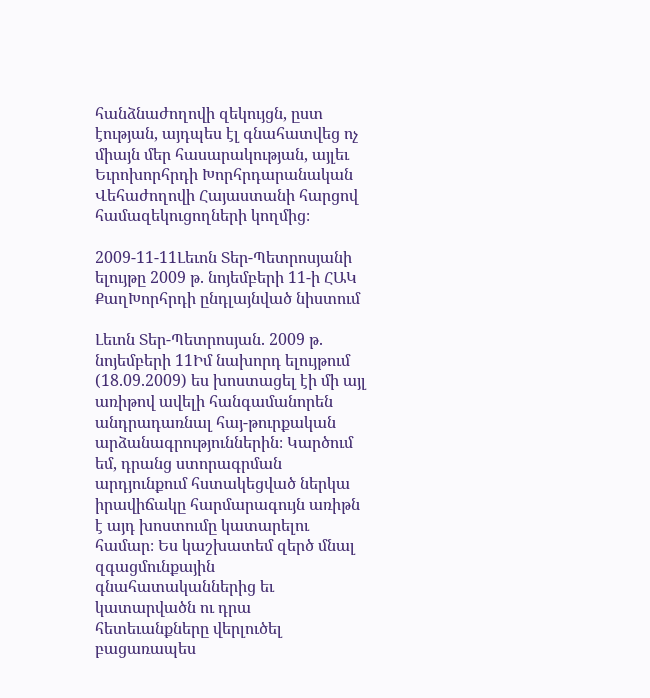հանձնաժողովի զեկույցն, ըստ էության, այդպես էլ գնահատվեց ոչ միայն մեր հասարակության, այլեւ Եւրոխորհրդի Խորհրդարանական Վեհաժողովի Հայաստանի հարցով համազեկուցողների կողմից։

2009-11-11Լեւոն Տեր-Պետրոսյանի ելույթը 2009 թ. նոյեմբերի 11-ի ՀԱԿ ՔաղԽորհրդի ընդլայնված նիստում

Լեւոն Տեր-Պետրոսյան. 2009 թ. նոյեմբերի 11Իմ նախորդ ելույթում (18.09.2009) ես խոստացել էի մի այլ առիթով ավելի հանգամանորեն անդրադառնալ հայ-թուրքական արձանագրություններին։ Կարծում եմ, դրանց ստորագրման արդյունքում հստակեցված ներկա իրավիճակը հարմարագույն առիթն է այդ խոստումը կատարելու համար։ Ես կաշխատեմ զերծ մնալ զգացմունքային գնահատականներից եւ կատարվածն ու դրա հետեւանքները վերլուծել բացառապես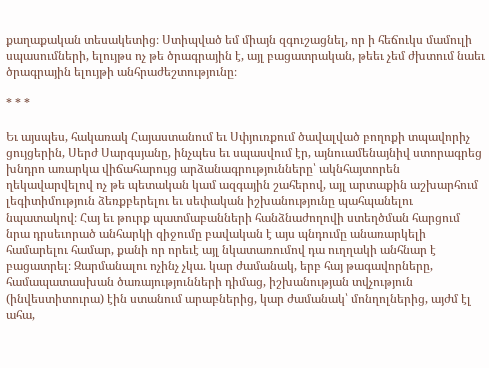քաղաքական տեսակետից։ Ստիպված եմ միայն զգուշացնել, որ ի հեճուկս մամուլի սպասումների, ելույթս ոչ թե ծրագրային է, այլ բացատրական, թեեւ չեմ ժխտում նաեւ ծրագրային ելույթի անհրաժեշտությունը։

* * *

Եւ այսպես, հակառակ Հայաստանում եւ Սփյուռքում ծավալված բողոքի տպավորիչ ցույցերին, Սերժ Սարգսյանը, ինչպես եւ սպասվում էր, այնուամենայնիվ ստորագրեց խնդրո առարկա վիճահարույց արձանագրությունները՝ ակնհայտորեն ղեկավարվելով ոչ թե պետական կամ ազգային շահերով, այլ արտաքին աշխարհում լեգիտիմություն ձեռքբերելու եւ սեփական իշխանությունը պահպանելու նպատակով։ Հայ եւ թուրք պատմաբանների հանձնաժողովի ստեղծման հարցում նրա դրսեւորած անհարկի զիջումը բավական է այս պնդումը անառարկելի համարելու համար, քանի որ որեւէ այլ նկատառումով դա ուղղակի անհնար է բացատրել։ Զարմանալու ոչինչ չկա. կար ժամանակ, երբ հայ թագավորները, համապատասխան ծառայությունների դիմաց, իշխանության տվչություն (ինվեստիտուրա) էին ստանում արաբներից, կար ժամանակ՝ մոնղոլներից, այժմ էլ ահա,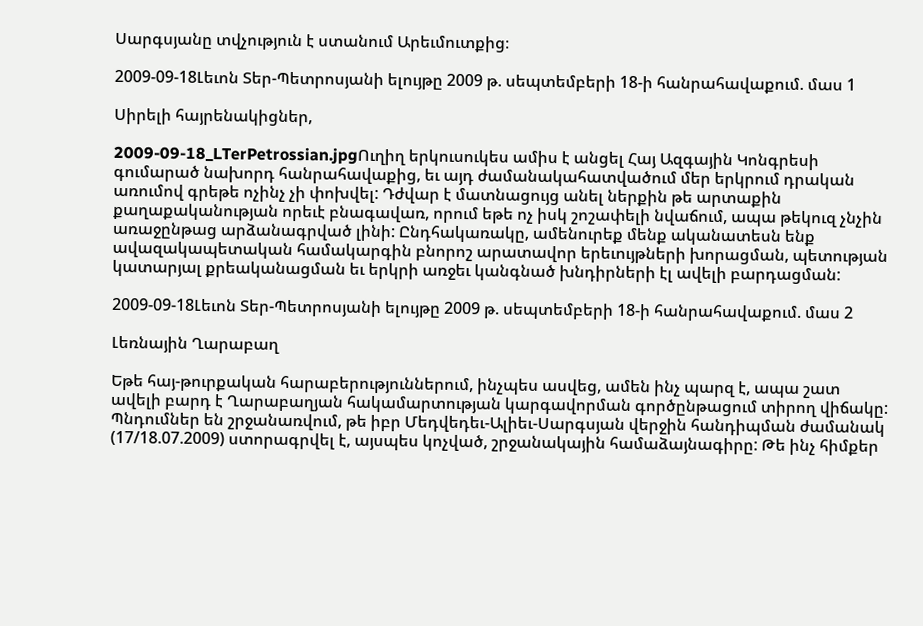Սարգսյանը տվչություն է ստանում Արեւմուտքից։

2009-09-18Լեւոն Տեր-Պետրոսյանի ելույթը 2009 թ. սեպտեմբերի 18-ի հանրահավաքում. մաս 1

Սիրելի հայրենակիցներ,

2009-09-18_LTerPetrossian.jpgՈւղիղ երկուսուկես ամիս է անցել Հայ Ազգային Կոնգրեսի գումարած նախորդ հանրահավաքից, եւ այդ ժամանակահատվածում մեր երկրում դրական առումով գրեթե ոչինչ չի փոխվել: Դժվար է մատնացույց անել ներքին թե արտաքին քաղաքականության որեւէ բնագավառ, որում եթե ոչ իսկ շոշափելի նվաճում, ապա թեկուզ չնչին առաջընթաց արձանագրված լինի: Ընդհակառակը, ամենուրեք մենք ականատեսն ենք ավազակապետական համակարգին բնորոշ արատավոր երեւույթների խորացման, պետության կատարյալ քրեականացման եւ երկրի առջեւ կանգնած խնդիրների էլ ավելի բարդացման:

2009-09-18Լեւոն Տեր-Պետրոսյանի ելույթը 2009 թ. սեպտեմբերի 18-ի հանրահավաքում. մաս 2

Լեռնային Ղարաբաղ

Եթե հայ-թուրքական հարաբերություններում, ինչպես ասվեց, ամեն ինչ պարզ է, ապա շատ ավելի բարդ է Ղարաբաղյան հակամարտության կարգավորման գործընթացում տիրող վիճակը: Պնդումներ են շրջանառվում, թե իբր Մեդվեդեւ-Ալիեւ-Սարգսյան վերջին հանդիպման ժամանակ (17/18.07.2009) ստորագրվել է, այսպես կոչված, շրջանակային համաձայնագիրը: Թե ինչ հիմքեր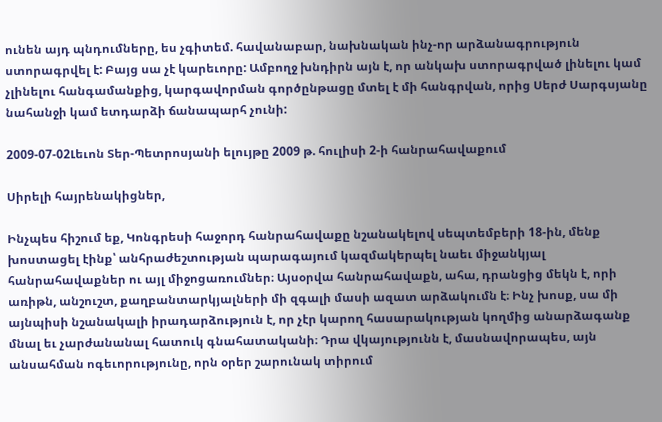ունեն այդ պնդումները, ես չգիտեմ. հավանաբար, նախնական ինչ-որ արձանագրություն ստորագրվել է: Բայց սա չէ կարեւորը: Ամբողջ խնդիրն այն է, որ անկախ ստորագրված լինելու կամ չլինելու հանգամանքից, կարգավորման գործընթացը մտել է մի հանգրվան, որից Սերժ Սարգսյանը նահանջի կամ ետդարձի ճանապարհ չունի:

2009-07-02Լեւոն Տեր-Պետրոսյանի ելույթը 2009 թ. հուլիսի 2-ի հանրահավաքում

Սիրելի հայրենակիցներ,

Ինչպես հիշում եք, Կոնգրեսի հաջորդ հանրահավաքը նշանակելով սեպտեմբերի 18-ին, մենք խոստացել էինք՝ անհրաժեշտության պարագայում կազմակերպել նաեւ միջանկյալ հանրահավաքներ ու այլ միջոցառումներ։ Այսօրվա հանրահավաքն, ահա, դրանցից մեկն է, որի առիթն, անշուշտ, քաղբանտարկյալների մի զգալի մասի ազատ արձակումն է։ Ինչ խոսք, սա մի այնպիսի նշանակալի իրադարձություն է, որ չէր կարող հասարակության կողմից անարձագանք մնալ եւ չարժանանալ հատուկ գնահատականի։ Դրա վկայությունն է, մասնավորապես, այն անսահման ոգեւորությունը, որն օրեր շարունակ տիրում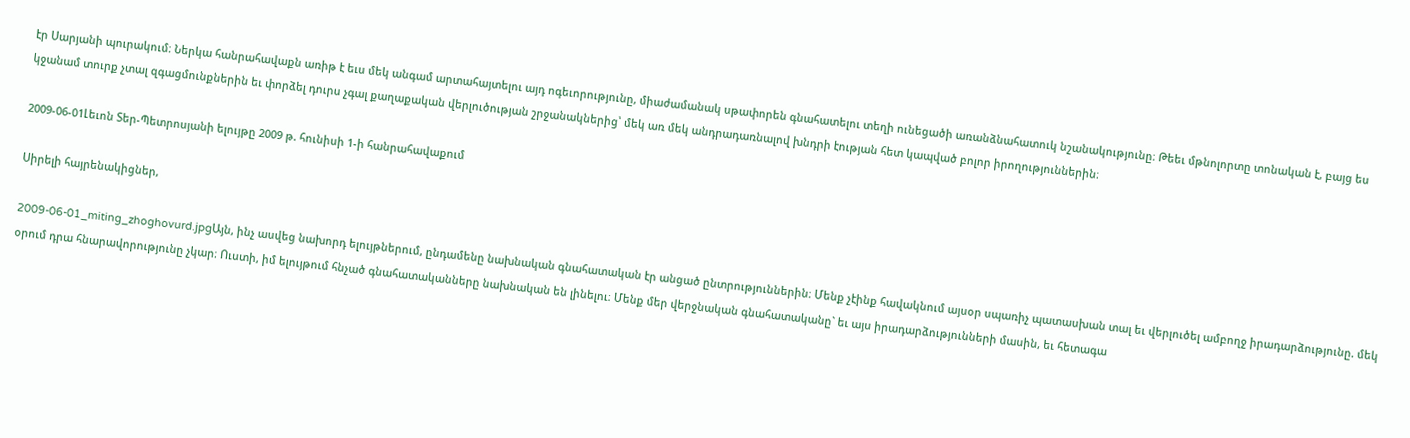էր Սարյանի պուրակում։ Ներկա հանրահավաքն առիթ է եւս մեկ անգամ արտահայտելու այդ ոգեւորությունը, միաժամանակ սթափորեն գնահատելու տեղի ունեցածի առանձնահատուկ նշանակությունը։ Թեեւ մթնոլորտը տոնական է, բայց ես կջանամ տուրք չտալ զգացմունքներին եւ փորձել դուրս չգալ քաղաքական վերլուծության շրջանակներից՝ մեկ առ մեկ անդրադառնալով խնդրի էության հետ կապված բոլոր իրողություններին։

2009-06-01Լեւոն Տեր-Պետրոսյանի ելույթը 2009 թ. հունիսի 1-ի հանրահավաքում

Սիրելի հայրենակիցներ,

2009-06-01_miting_zhoghovurd.jpgԱյն, ինչ ասվեց նախորդ ելույթներում, ընդամենը նախնական գնահատական էր անցած ընտրություններին։ Մենք չէինք հավակնում այսօր սպառիչ պատասխան տալ եւ վերլուծել ամբողջ իրադարձությունը. մեկ օրում դրա հնարավորությունը չկար։ Ուստի, իմ ելույթում հնչած գնահատականները նախնական են լինելու։ Մենք մեր վերջնական գնահատականը` եւ այս իրադարձությունների մասին, եւ հետագա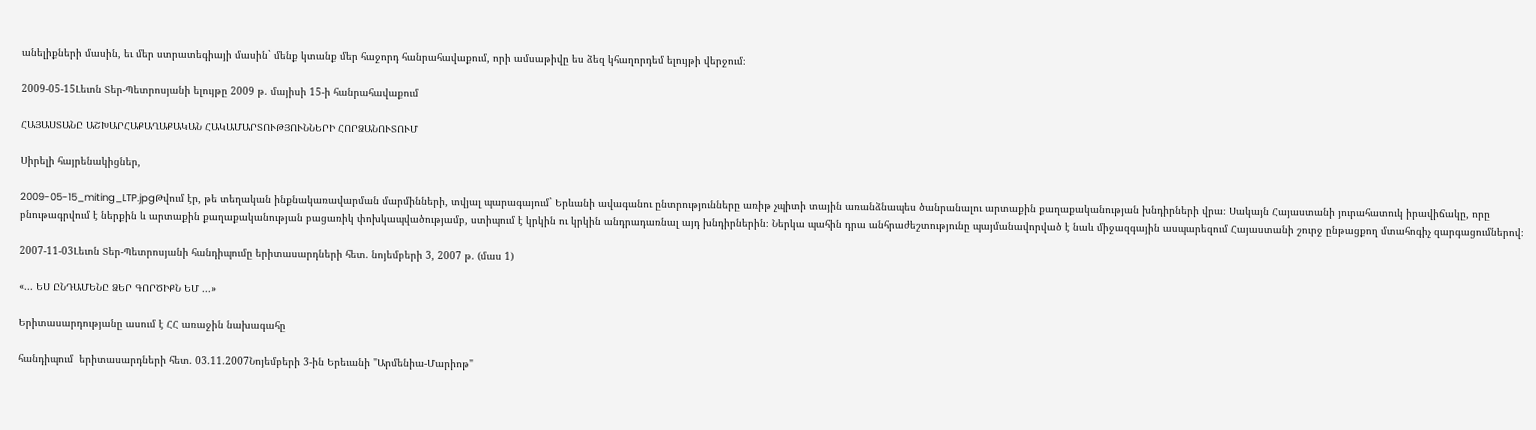անելիքների մասին, եւ մեր ստրատեգիայի մասին` մենք կտանք մեր հաջորդ հանրահավաքում, որի ամսաթիվը ես ձեզ կհաղորդեմ ելույթի վերջում։

2009-05-15Լեւոն Տեր-Պետրոսյանի ելույթը 2009 թ. մայիսի 15-ի հանրահավաքում

ՀԱՅԱՍՏԱՆԸ ԱՇԽԱՐՀԱՔԱՂԱՔԱԿԱՆ ՀԱԿԱՄԱՐՏՈՒԹՅՈՒՆՆԵՐԻ ՀՈՐՁԱՆՈՒՏՈՒՄ

Սիրելի հայրենակիցներ,

2009-05-15_miting_LTP.jpgԹվում էր, թե տեղական ինքնակառավարման մարմինների, տվյալ պարագայում` Երևանի ավագանու ընտրությունները առիթ չպիտի տային առանձնապես ծանրանալու արտաքին քաղաքականության խնդիրների վրա։ Սակայն Հայաստանի յուրահատուկ իրավիճակը, որը բնութագրվում է ներքին և արտաքին քաղաքականության բացառիկ փոխկապվածությամբ, ստիպում է կրկին ու կրկին անդրադառնալ այդ խնդիրներին։ Ներկա պահին դրա անհրաժեշտությունը պայմանավորված է նաև միջազգային ասպարեզում Հայաստանի շուրջ ընթացքող մտահոգիչ զարգացումներով։

2007-11-03Լեւոն Տեր-Պետրոսյանի հանդիպումը երիտասարդների հետ. նոյեմբերի 3, 2007 թ. (մաս 1)

«... ԵՍ ԸՆԴԱՄԵՆԸ ՁԵՐ ԳՈՐԾԻՔՆ ԵՄ ...»

Երիտասարդությանը ասում է ՀՀ առաջին նախագահը

հանդիպում  երիտասարդների հետ. 03.11.2007Նոյեմբերի 3-ին Երեւանի "Արմենիա-Մարիոթ"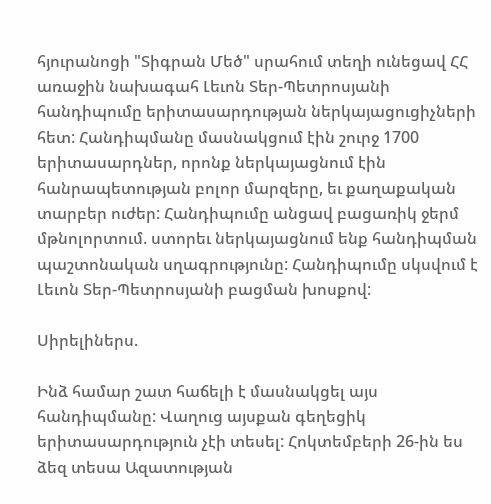հյուրանոցի "Տիգրան Մեծ" սրահում տեղի ունեցավ ՀՀ առաջին նախագահ Լեւոն Տեր-Պետրոսյանի հանդիպումը երիտասարդության ներկայացուցիչների հետ: Հանդիպմանը մասնակցում էին շուրջ 1700 երիտասարդներ, որոնք ներկայացնում էին հանրապետության բոլոր մարզերը, եւ քաղաքական տարբեր ուժեր: Հանդիպումը անցավ բացառիկ ջերմ մթնոլորտում. ստորեւ ներկայացնում ենք հանդիպման պաշտոնական սղագրությունը: Հանդիպումը սկսվում է Լեւոն Տեր-Պետրոսյանի բացման խոսքով:

Սիրելիներս.

Ինձ համար շատ հաճելի է մասնակցել այս հանդիպմանը: Վաղուց այսքան գեղեցիկ երիտասարդություն չէի տեսել: Հոկտեմբերի 26-ին ես ձեզ տեսա Ազատության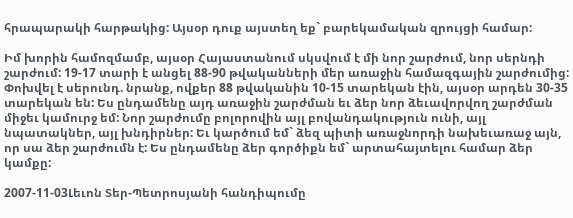հրապարակի հարթակից: Այսօր դուք այստեղ եք` բարեկամական զրույցի համար:

Իմ խորին համոզմամբ, այսօր Հայաստանում սկսվում է մի նոր շարժում, նոր սերնդի շարժում: 19-17 տարի է անցել 88-90 թվականների մեր առաջին համազգային շարժումից: Փոխվել է սերունդ. նրանք, ովքեր 88 թվականին 10-15 տարեկան էին, այսօր արդեն 30-35 տարեկան են: Ես ընդամենը այդ առաջին շարժման եւ ձեր նոր ձեւավորվող շարժման միջեւ կամուրջ եմ: Նոր շարժումը բոլորովին այլ բովանդակություն ունի, այլ նպատակներ, այլ խնդիրներ: Եւ կարծում եմ` ձեզ պիտի առաջնորդի նախեւառաջ այն, որ սա ձեր շարժումն է: Ես ընդամենը ձեր գործիքն եմ` արտահայտելու համար ձեր կամքը:

2007-11-03Լեւոն Տեր-Պետրոսյանի հանդիպումը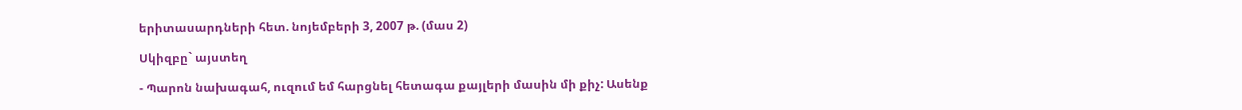երիտասարդների հետ. նոյեմբերի 3, 2007 թ. (մաս 2)

Սկիզբը` այստեղ

- Պարոն նախագահ, ուզում եմ հարցնել հետագա քայլերի մասին մի քիչ: Ասենք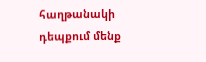հաղթանակի դեպքում մենք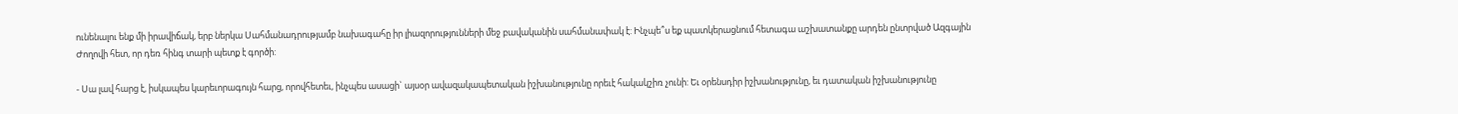ունենալու ենք մի իրավիճակ, երբ ներկա Սահմանադրությամբ նախագահը իր լիազորությունների մեջ բավականին սահմանափակ է: Ինչպե՞ս եք պատկերացնում հետագա աշխատանքը արդեն ընտրված Ազգային Ժողովի հետ, որ դեռ հինգ տարի պետք է գործի:

- Սա լավ հարց է, իսկապես կարեւորագույն հարց, որովհետեւ, ինչպես ասացի` այսօր ավազակապետական իշխանությունը որեւէ հակակշիռ չունի: Եւ օրենսդիր իշխանությունը, եւ դատական իշխանությունը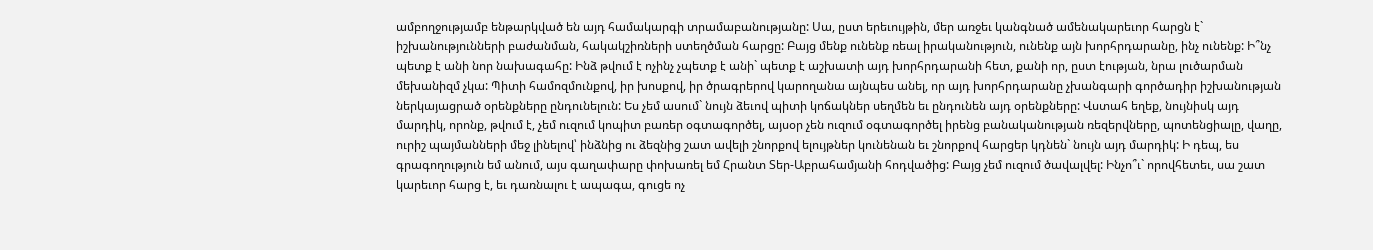ամբողջությամբ ենթարկված են այդ համակարգի տրամաբանությանը: Սա, ըստ երեւույթին, մեր առջեւ կանգնած ամենակարեւոր հարցն է` իշխանությունների բաժանման, հակակշիռների ստեղծման հարցը: Բայց մենք ունենք ռեալ իրականություն, ունենք այն խորհրդարանը, ինչ ունենք: Ի՞նչ պետք է անի նոր նախագահը: Ինձ թվում է ոչինչ չպետք է անի` պետք է աշխատի այդ խորհրդարանի հետ, քանի որ, ըստ էության, նրա լուծարման մեխանիզմ չկա: Պիտի համոզմունքով, իր խոսքով, իր ծրագրերով կարողանա այնպես անել, որ այդ խորհրդարանը չխանգարի գործադիր իշխանության ներկայացրած օրենքները ընդունելուն: Ես չեմ ասում` նույն ձեւով պիտի կոճակներ սեղմեն եւ ընդունեն այդ օրենքները: Վստահ եղեք, նույնիսկ այդ մարդիկ, որոնք, թվում է, չեմ ուզում կոպիտ բառեր օգտագործել, այսօր չեն ուզում օգտագործել իրենց բանականության ռեզերվները, պոտենցիալը, վաղը, ուրիշ պայմանների մեջ լինելով՝ ինձնից ու ձեզնից շատ ավելի շնորքով ելույթներ կունենան եւ շնորքով հարցեր կդնեն` նույն այդ մարդիկ: Ի դեպ, ես գրագողություն եմ անում, այս գաղափարը փոխառել եմ Հրանտ Տեր-Աբրահամյանի հոդվածից: Բայց չեմ ուզում ծավալվել: Ինչո՞ւ` որովհետեւ, սա շատ կարեւոր հարց է, եւ դառնալու է ապագա, գուցե ոչ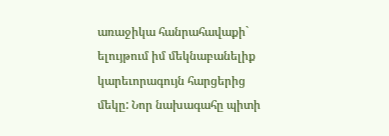առաջիկա հանրահավաքի` ելույթում իմ մեկնաբանելիք կարեւորագույն հարցերից մեկը: Նոր նախագահը պիտի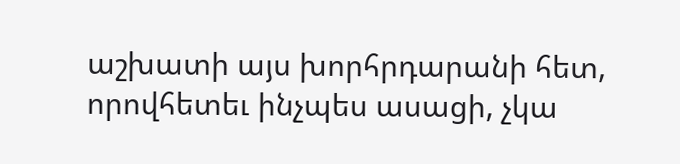աշխատի այս խորհրդարանի հետ, որովհետեւ ինչպես ասացի, չկա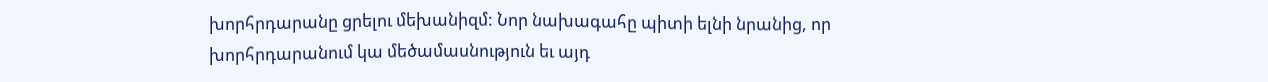խորհրդարանը ցրելու մեխանիզմ: Նոր նախագահը պիտի ելնի նրանից, որ խորհրդարանում կա մեծամասնություն եւ այդ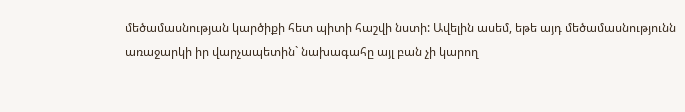մեծամասնության կարծիքի հետ պիտի հաշվի նստի: Ավելին ասեմ, եթե այդ մեծամասնությունն առաջարկի իր վարչապետին` նախագահը այլ բան չի կարող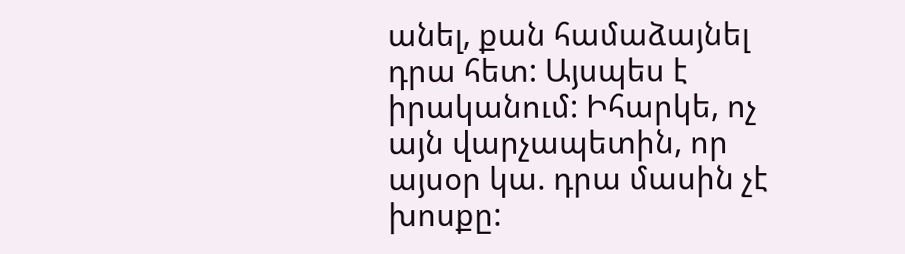անել, քան համաձայնել դրա հետ: Այսպես է իրականում: Իհարկե, ոչ այն վարչապետին, որ այսօր կա. դրա մասին չէ խոսքը: